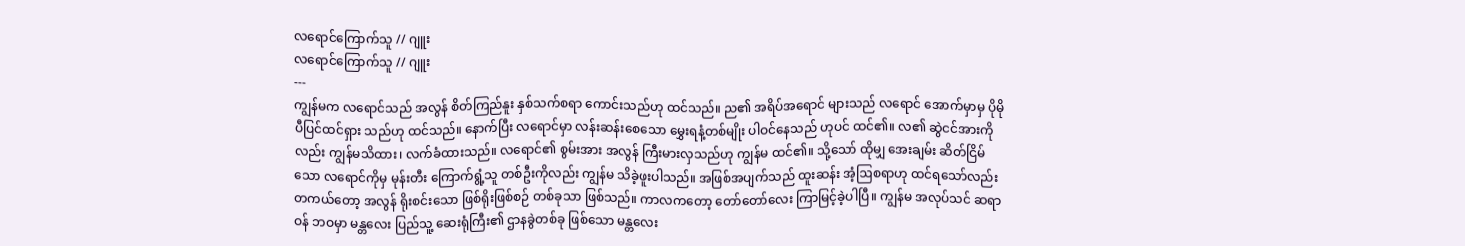လရောင်ကြောက်သူ // ဂျူး
လရောင်ကြောက်သူ // ဂျူး
---
ကျွန်မက လရောင်သည် အလွန် စိတ်ကြည်နူး နှစ်သက်စရာ ကောင်းသည်ဟု ထင်သည်။ ည၏ အရိပ်အရောင် များသည် လရောင် အောက်မှာမှ ပိုမို ပီပြင်ထင်ရှား သည်ဟု ထင်သည်။ နောက်ပြီး လရောင်မှာ လန်းဆန်းစေသော မွှေးရနံ့တစ်မျိုး ပါဝင်နေသည် ဟုပင် ထင်၏။ လ၏ ဆွဲငင်အားကိုလည်း ကျွန်မသိထား၊ လက်ခံထားသည်။ လရောင်၏ စွမ်းအား အလွန် ကြီးမားလှသည်ဟု ကျွန်မ ထင်၏။ သို့သော် ထိုမျှ အေးချမ်း ဆိတ်ငြိမ်သော လရောင်ကိုမှ မုန်းတီး ကြောက်ရွံ့သူ တစ်ဦးကိုလည်း ကျွန်မ သိခဲ့ဖူးပါသည်။ အဖြစ်အပျက်သည် ထူးဆန်း အံ့ဩစရာဟု ထင်ရသော်လည်း တကယ်တော့ အလွန် ရိုးစင်းသော ဖြစ်ရိုးဖြစ်စဉ် တစ်ခုသာ ဖြစ်သည်။ ကာလကတော့ တော်တော်လေး ကြာမြင့်ခဲ့ပါပြီ။ ကျွန်မ အလုပ်သင် ဆရာဝန် ဘဝမှာ မန္တလေး ပြည်သူ့ ဆေးရုံကြီး၏ ဌာနခွဲတစ်ခု ဖြစ်သော မန္တလေး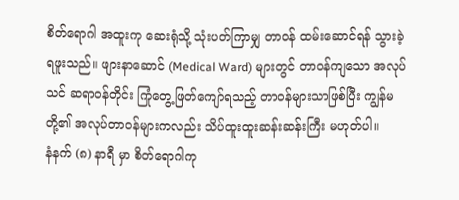စိတ်ရောဂါ အထူးကု ဆေးရုံသို့ သုံးပတ်ကြာမျှ တာဝန် ထမ်းဆောင်ရန် သွားခဲ့ရဖူးသည်။ ဖျားနာဆောင် (Medical Ward) များတွင် တာဝန်ကျသော အလုပ်သင် ဆရာဝန်တိုင်း ကြုံတွေ့ဖြတ်ကျော်ရသည့် တာဝန်များသာဖြစ်ပြီး ကျွန်မတို့၏ အလုပ်တာဝန်များကလည်း သိပ်ထူးထူးဆန်းဆန်းကြီး မဟုတ်ပါ။
နံနက် (၈) နာရီ မှာ စိတ်ရောဂါကု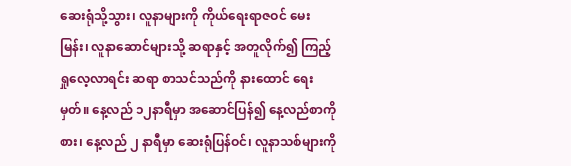ဆေးရုံသို့သွား၊ လူနာများကို ကိုယ်ရေးရာဇဝင် မေးမြန်း၊ လူနာဆောင်များသို့ ဆရာနှင့် အတူလိုက်၍ ကြည့်ရှုလေ့လာရင်း ဆရာ စာသင်သည်ကို နားထောင် ရေးမှတ်။ နေ့လည် ၁၂နာရီမှာ အဆောင်ပြန်၍ နေ့လည်စာကိုစား၊ နေ့လည် ၂ နာရီမှာ ဆေးရုံပြန်ဝင်၊ လူနာသစ်များကို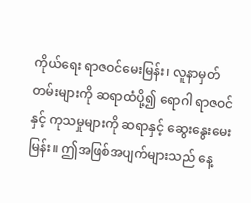ကိုယ်ရေး ရာဇဝင်မေးမြန်း၊ လူနာမှတ်တမ်းများကို ဆရာထံပို့၍ ရောဂါ ရာဇဝင်နှင့် ကုသမှုများကို ဆရာနှင့် ဆွေးနွေးမေးမြန်း။ ဤအဖြစ်အပျက်များသည် နေ့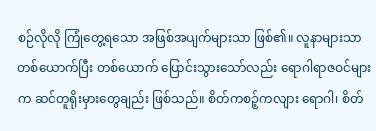စဉ်လိုလို ကြုံတွေ့ရသော အဖြစ်အပျက်များသာ ဖြစ်၏။ လူနာများသာ တစ်ယောက်ပြီး တစ်ယောက် ပြောင်းသွားသော်လည်း ရောဂါရာဇဝင်များက ဆင်တူရိုးမှားတွေချည်း ဖြစ်သည်။ စိတ်ကစဉ့်ကလျား ရောဂါ၊ စိတ်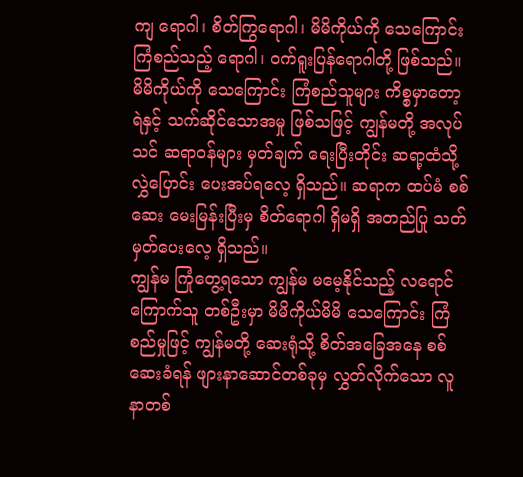ကျ ရောဂါ၊ စိတ်ကြွရောဂါ၊ မိမိကိုယ်ကို သေကြောင်း ကြံစည်သည့် ရောဂါ၊ ဝက်ရူးပြန်ရောဂါတို့ ဖြစ်သည်။ မိမိကိုယ်ကို သေကြောင်း ကြံစည်သူများ ကိစ္စမှာတော့ ရဲနှင့် သက်ဆိုင်သောအမှု ဖြစ်သဖြင့် ကျွန်မတို့ အလုပ်သင် ဆရာဝန်များ မှတ်ချက် ရေးပြီးတိုင်း ဆရာ့ထံသို့ လွှဲပြောင်း ပေးအပ်ရလေ့ ရှိသည်။ ဆရာက ထပ်မံ စစ်ဆေး မေးမြန်းပြီးမှ စိတ်ရောဂါ ရှိမရှိ အတည်ပြု သတ်မှတ်ပေးလေ့ ရှိသည်။
ကျွန်မ ကြုံတွေ့ရသော ကျွန်မ မမေ့နိုင်သည့် လရောင်ကြောက်သူ တစ်ဦးမှာ မိမိကိုယ်မိမိ သေကြောင်း ကြံစည်မှုဖြင့် ကျွန်မတို့ ဆေးရုံသို့ စိတ်အခြေအနေ စစ်ဆေးခံရန် ဖျားနာဆောင်တစ်ခုမှ လွှတ်လိုက်သော လူနာတစ်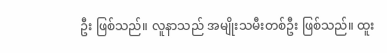ဦး ဖြစ်သည်။ လူနာသည် အမျိုးသမီးတစ်ဦး ဖြစ်သည်။ ထူး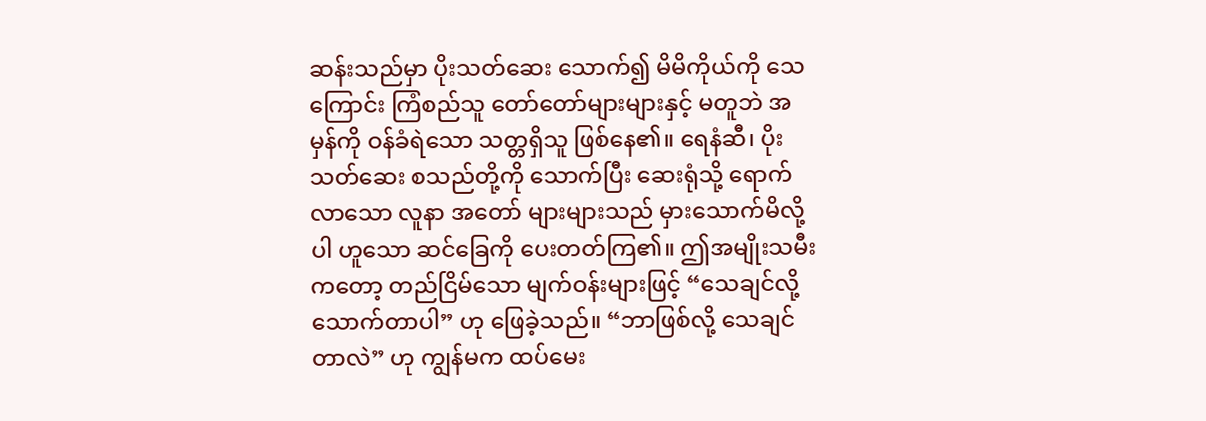ဆန်းသည်မှာ ပိုးသတ်ဆေး သောက်၍ မိမိကိုယ်ကို သေကြောင်း ကြံစည်သူ တော်တော်များများနှင့် မတူဘဲ အမှန်ကို ဝန်ခံရဲသော သတ္တရှိသူ ဖြစ်နေ၏။ ရေနံဆီ၊ ပိုးသတ်ဆေး စသည်တို့ကို သောက်ပြီး ဆေးရုံသို့ ရောက်လာသော လူနာ အတော် များများသည် မှားသောက်မိလို့ပါ ဟူသော ဆင်ခြေကို ပေးတတ်ကြ၏။ ဤအမျိုးသမီးကတော့ တည်ငြိမ်သော မျက်ဝန်းများဖြင့် “သေချင်လို့ သောက်တာပါ” ဟု ဖြေခဲ့သည်။ “ဘာဖြစ်လို့ သေချင်တာလဲ” ဟု ကျွန်မက ထပ်မေး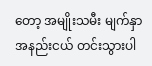တော့ အမျိုးသမီး မျက်နှာ အနည်းငယ် တင်းသွားပါ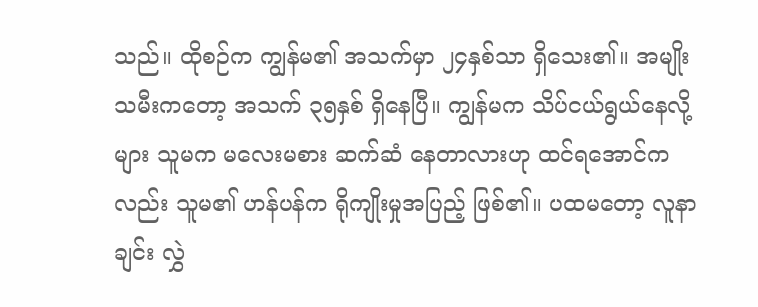သည်။ ထိုစဉ်က ကျွန်မ၏ အသက်မှာ ၂၄နှစ်သာ ရှိသေး၏။ အမျိုးသမီးကတော့ အသက် ၃၅နှစ် ရှိနေပြီ။ ကျွန်မက သိပ်ငယ်ရွယ်နေလို့များ သူမက မလေးမစား ဆက်ဆံ နေတာလားဟု ထင်ရအောင်ကလည်း သူမ၏ ဟန်ပန်က ရိုကျိုးမှုအပြည့် ဖြစ်၏။ ပထမတော့ လူနာချင်း လွှဲ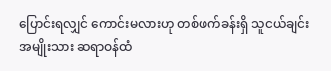ပြောင်းရလျှင် ကောင်းမလားဟု တစ်ဖက်ခန်းရှိ သူငယ်ချင်း အမျိုးသား ဆရာဝန်ထံ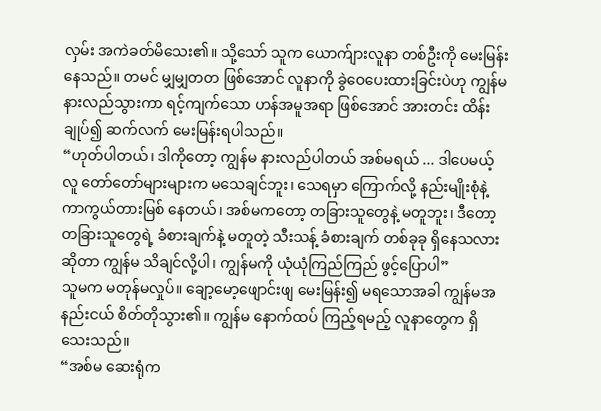လှမ်း အကဲခတ်မိသေး၏။ သို့သော် သူက ယောက်ျားလူနာ တစ်ဦးကို မေးမြန်းနေသည်။ တမင် မျှမျှတတ ဖြစ်အောင် လူနာကို ခွဲဝေပေးထားခြင်းပဲဟု ကျွန်မ နားလည်သွားကာ ရင့်ကျက်သော ဟန်အမူအရာ ဖြစ်အောင် အားတင်း ထိန်းချုပ်၍ ဆက်လက် မေးမြန်းရပါသည်။
“ဟုတ်ပါတယ်၊ ဒါကိုတော့ ကျွန်မ နားလည်ပါတယ် အစ်မရယ် ... ဒါပေမယ့် လူ တော်တော်များများက မသေချင်ဘူး၊ သေရမှာ ကြောက်လို့ နည်းမျိုးစုံနဲ့ ကာကွယ်တားမြစ် နေတယ်၊ အစ်မကတော့ တခြားသူတွေနဲ့ မတူဘူး၊ ဒီတော့ တခြားသူတွေရဲ့ ခံစားချက်နဲ့ မတူတဲ့ သီးသန့် ခံစားချက် တစ်ခုခု ရှိနေသလား ဆိုတာ ကျွန်မ သိချင်လို့ပါ၊ ကျွန်မကို ယုံယုံကြည်ကြည် ဖွင့်ပြောပါ”
သူမက မတုန်မလှုပ်။ ချော့မော့ဖျောင်းဖျ မေးမြန်း၍ မရသောအခါ ကျွန်မအနည်းငယ် စိတ်တိုသွား၏။ ကျွန်မ နောက်ထပ် ကြည့်ရမည့် လူနာတွေက ရှိသေးသည်။
“အစ်မ ဆေးရုံက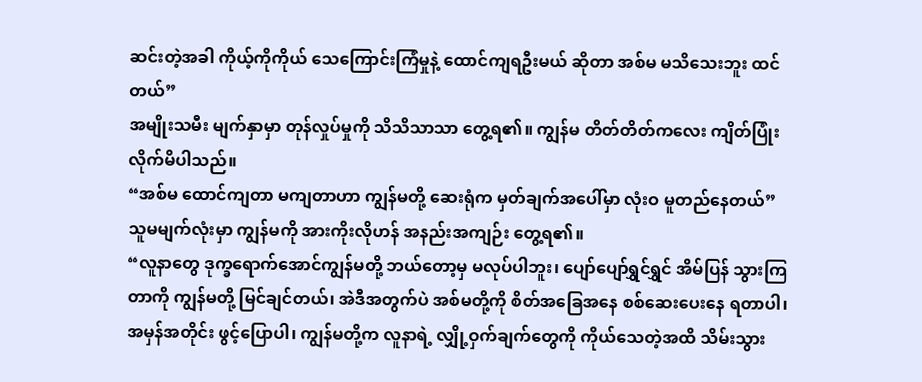ဆင်းတဲ့အခါ ကိုယ့်ကိုကိုယ် သေကြောင်းကြံမှုနဲ့ ထောင်ကျရဦးမယ် ဆိုတာ အစ်မ မသိသေးဘူး ထင်တယ်”
အမျိုးသမီး မျက်နှာမှာ တုန်လှုပ်မှုကို သိသိသာသာ တွေ့ရ၏။ ကျွန်မ တိတ်တိတ်ကလေး ကျိတ်ပြုံးလိုက်မိပါသည်။
“အစ်မ ထောင်ကျတာ မကျတာဟာ ကျွန်မတို့ ဆေးရုံက မှတ်ချက်အပေါ်မှာ လုံးဝ မူတည်နေတယ်”
သူမမျက်လုံးမှာ ကျွန်မကို အားကိုးလိုဟန် အနည်းအကျဉ်း တွေ့ရ၏။
“လူနာတွေ ဒုက္ခရောက်အောင်ကျွန်မတို့ ဘယ်တော့မှ မလုပ်ပါဘူး၊ ပျော်ပျော်ရွှင်ရွှင် အိမ်ပြန် သွားကြတာကို ကျွန်မတို့ မြင်ချင်တယ်၊ အဲဒီအတွက်ပဲ အစ်မတို့ကို စိတ်အခြေအနေ စစ်ဆေးပေးနေ ရတာပါ၊ အမှန်အတိုင်း ဖွင့်ပြောပါ၊ ကျွန်မတို့က လူနာရဲ့ လျှို့ဝှက်ချက်တွေကို ကိုယ်သေတဲ့အထိ သိမ်းသွား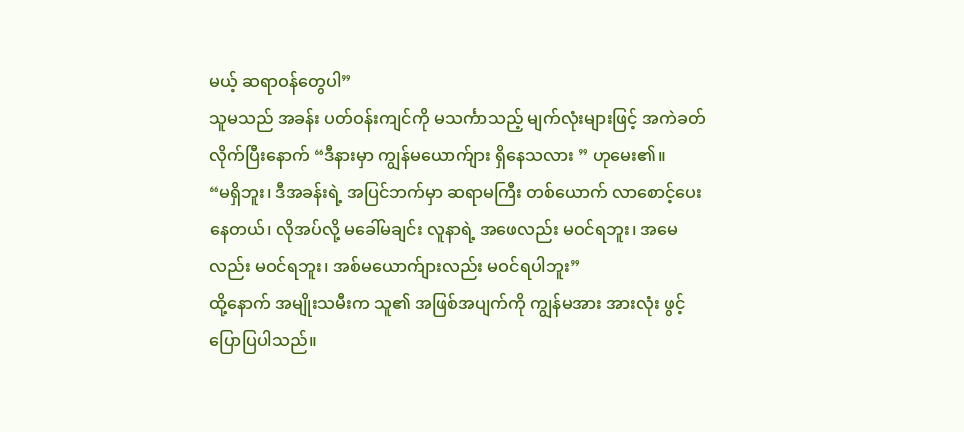မယ့် ဆရာဝန်တွေပါ”
သူမသည် အခန်း ပတ်ဝန်းကျင်ကို မသင်္ကာသည့် မျက်လုံးများဖြင့် အကဲခတ်လိုက်ပြီးနောက် “ဒီနားမှာ ကျွန်မယောက်ျား ရှိနေသလား ” ဟုမေး၏။
“မရှိဘူး၊ ဒီအခန်းရဲ့ အပြင်ဘက်မှာ ဆရာမကြီး တစ်ယောက် လာစောင့်ပေးနေတယ်၊ လိုအပ်လို့ မခေါ်မချင်း လူနာရဲ့ အဖေလည်း မဝင်ရဘူး၊ အမေလည်း မဝင်ရဘူး၊ အစ်မယောက်ျားလည်း မဝင်ရပါဘူး”
ထို့နောက် အမျိုးသမီးက သူ၏ အဖြစ်အပျက်ကို ကျွန်မအား အားလုံး ဖွင့်ပြောပြပါသည်။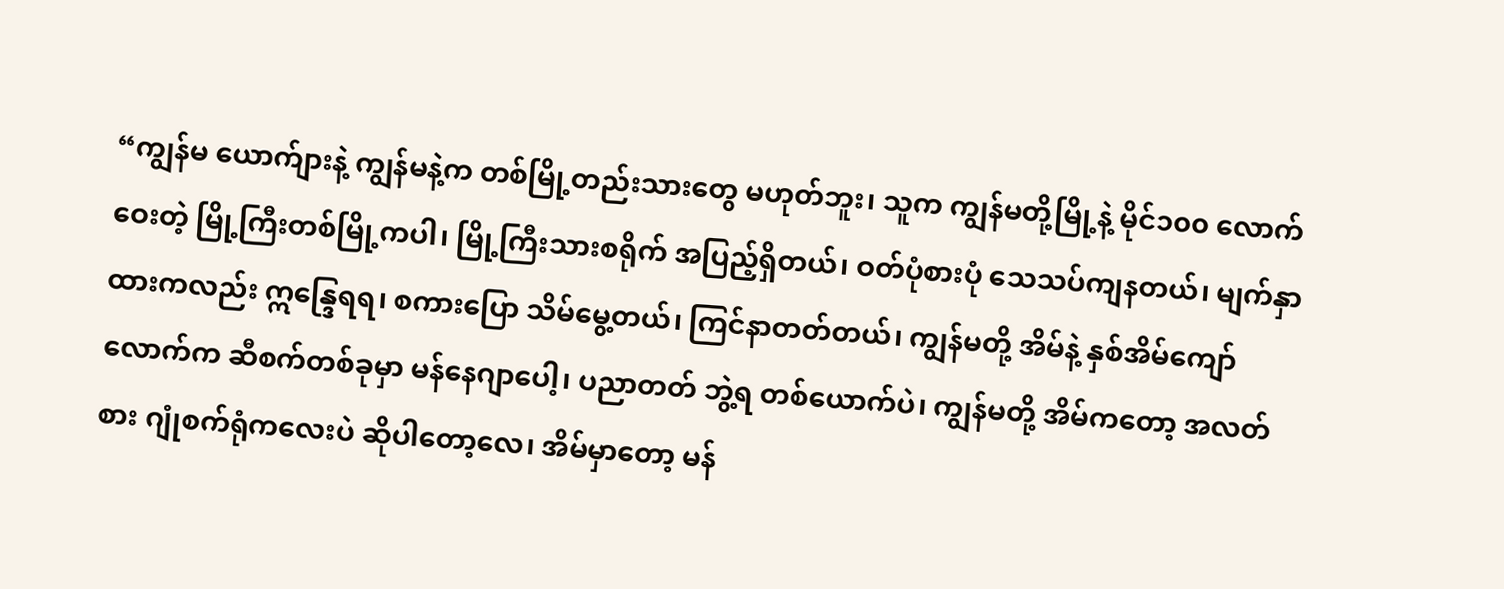“ကျွန်မ ယောက်ျားနဲ့ ကျွန်မနဲ့က တစ်မြို့တည်းသားတွေ မဟုတ်ဘူး၊ သူက ကျွန်မတို့မြို့နဲ့ မိုင်၁၀၀ လောက်ဝေးတဲ့ မြို့ကြီးတစ်မြို့ကပါ၊ မြို့ကြီးသားစရိုက် အပြည့်ရှိတယ်၊ ဝတ်ပုံစားပုံ သေသပ်ကျနတယ်၊ မျက်နှာထားကလည်း ဣန္ဒြေရရ၊ စကားပြော သိမ်မွေ့တယ်၊ ကြင်နာတတ်တယ်၊ ကျွန်မတို့ အိမ်နဲ့ နှစ်အိမ်ကျော်လောက်က ဆီစက်တစ်ခုမှာ မန်နေဂျာပေါ့၊ ပညာတတ် ဘွဲ့ရ တစ်ယောက်ပဲ၊ ကျွန်မတို့ အိမ်ကတော့ အလတ်စား ဂျုံစက်ရုံကလေးပဲ ဆိုပါတော့လေ၊ အိမ်မှာတော့ မန်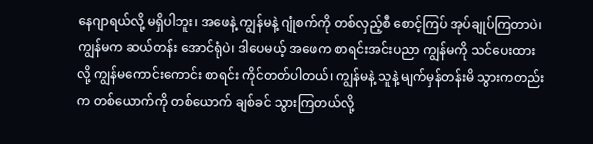နေဂျာရယ်လို့ မရှိပါဘူး၊ အဖေနဲ့ ကျွန်မနဲ့ ဂျုံစက်ကို တစ်လှည့်စီ စောင့်ကြပ် အုပ်ချုပ်ကြတာပဲ၊ ကျွန်မက ဆယ်တန်း အောင်ရုံပဲ၊ ဒါပေမယ့် အဖေက စာရင်းအင်းပညာ ကျွန်မကို သင်ပေးထားလို့ ကျွန်မကောင်းကောင်း စာရင်း ကိုင်တတ်ပါတယ်၊ ကျွန်မနဲ့ သူနဲ့ မျက်မှန်တန်းမိ သွားကတည်းက တစ်ယောက်ကို တစ်ယောက် ချစ်ခင် သွားကြတယ်လို့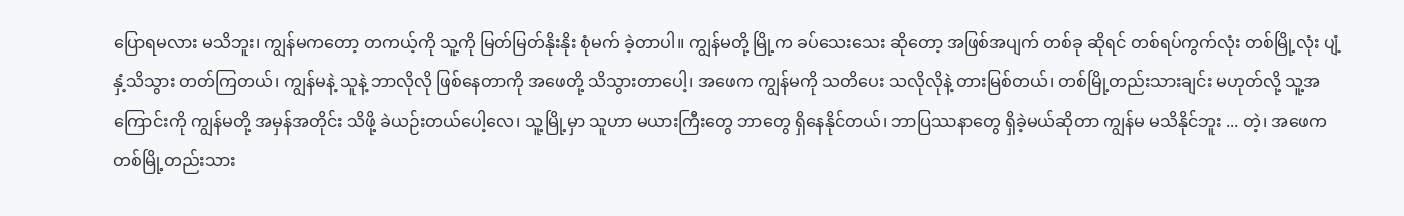ပြောရမလား မသိဘူး၊ ကျွန်မကတော့ တကယ့်ကို သူ့ကို မြတ်မြတ်နိုးနိုး စုံမက် ခဲ့တာပါ။ ကျွန်မတို့ မြို့က ခပ်သေးသေး ဆိုတော့ အဖြစ်အပျက် တစ်ခု ဆိုရင် တစ်ရပ်ကွက်လုံး တစ်မြို့လုံး ပျံ့နှံ့သိသွား တတ်ကြတယ်၊ ကျွန်မနဲ့ သူနဲ့ ဘာလိုလို ဖြစ်နေတာကို အဖေတို့ သိသွားတာပေါ့၊ အဖေက ကျွန်မကို သတိပေး သလိုလိုနဲ့ တားမြစ်တယ်၊ တစ်မြို့တည်းသားချင်း မဟုတ်လို့ သူ့အကြောင်းကို ကျွန်မတို့ အမှန်အတိုင်း သိဖို့ ခဲယဉ်းတယ်ပေါ့လေ၊ သူ့မြို့မှာ သူဟာ မယားကြီးတွေ ဘာတွေ ရှိနေနိုင်တယ်၊ ဘာပြဿနာတွေ ရှိခဲ့မယ်ဆိုတာ ကျွန်မ မသိနိုင်ဘူး ... တဲ့၊ အဖေက တစ်မြို့တည်းသား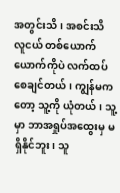အတွင်းသိ၊ အစင်းသိ လူငယ် တစ်ယောက်ယောက်ကိုပဲ လက်ထပ်စေချင်တယ်၊ ကျွန်မကတော့ သူ့ကို ယုံတယ်၊ သူ့မှာ ဘာအရှုပ်အထွေးမှ မရှိနိုင်ဘူး၊ သူ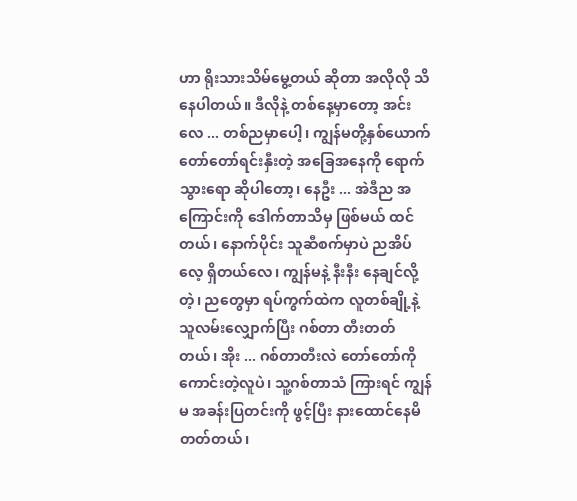ဟာ ရိုးသားသိမ်မွေ့တယ် ဆိုတာ အလိုလို သိနေပါတယ်။ ဒီလိုနဲ့ တစ်နေ့မှာတော့ အင်းလေ ... တစ်ညမှာပေါ့၊ ကျွန်မတို့နှစ်ယောက် တော်တော်ရင်းနှီးတဲ့ အခြေအနေကို ရောက်သွားရော ဆိုပါတော့၊ နေဦး ... အဲဒီည အကြောင်းကို ဒေါက်တာသိမှ ဖြစ်မယ် ထင်တယ်၊ နောက်ပိုင်း သူဆီစက်မှာပဲ ညအိပ်လေ့ ရှိတယ်လေ၊ ကျွန်မနဲ့ နီးနီး နေချင်လို့တဲ့၊ ညတွေမှာ ရပ်ကွက်ထဲက လူတစ်ချို့နဲ့ သူလမ်းလျှောက်ပြီး ဂစ်တာ တီးတတ်တယ်၊ အိုး ... ဂစ်တာတီးလဲ တော်တော်ကို ကောင်းတဲ့လူပဲ၊ သူ့ဂစ်တာသံ ကြားရင် ကျွန်မ အခန်းပြတင်းကို ဖွင့်ပြီး နားထောင်နေမိ တတ်တယ်၊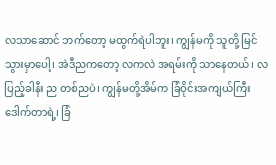လသာဆောင် ဘက်တော့ မထွက်ရဲပါဘူး၊ ကျွန်မကို သူတို့ မြင်သွားမှာပေါ့၊ အဲဒီညကတော့ လကလဲ အရမ်းကို သာနေတယ်၊ လပြည့်ခါနီး ည တစ်ညပဲ၊ ကျွန်မတို့အိမ်က ခြံဝိုင်းအကျယ်ကြီး ဒေါက်တာရဲ့၊ ခြံ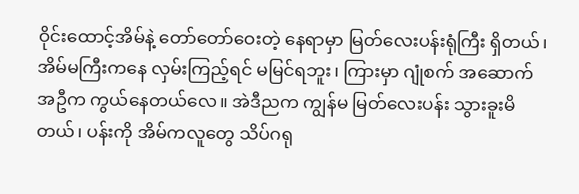ဝိုင်းထောင့်အိမ်နဲ့ တော်တော်ဝေးတဲ့ နေရာမှာ မြတ်လေးပန်းရုံကြီး ရှိတယ်၊ အိမ်မကြီးကနေ လှမ်းကြည့်ရင် မမြင်ရဘူး၊ ကြားမှာ ဂျုံစက် အဆောက်အဦက ကွယ်နေတယ်လေ။ အဲဒီညက ကျွန်မ မြတ်လေးပန်း သွားခူးမိတယ်၊ ပန်းကို အိမ်ကလူတွေ သိပ်ဂရု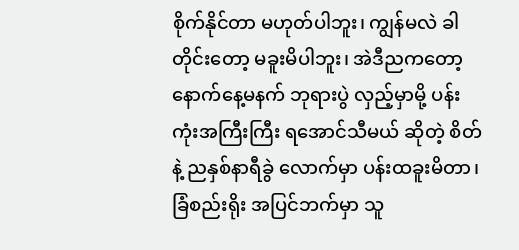စိုက်နိုင်တာ မဟုတ်ပါဘူး၊ ကျွန်မလဲ ခါတိုင်းတော့ မခူးမိပါဘူး၊ အဲဒီညကတော့ နောက်နေ့မနက် ဘုရားပွဲ လှည့်မှာမို့ ပန်းကုံးအကြီးကြီး ရအောင်သီမယ် ဆိုတဲ့ စိတ်နဲ့ ညနှစ်နာရီခွဲ လောက်မှာ ပန်းထခူးမိတာ၊ ခြံစည်းရိုး အပြင်ဘက်မှာ သူ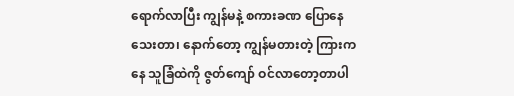ရောက်လာပြီး ကျွန်မနဲ့ စကားခဏ ပြောနေသေးတာ၊ နောက်တော့ ကျွန်မတားတဲ့ ကြားကနေ သူခြံထဲကို ဇွတ်ကျော် ဝင်လာတော့တာပါ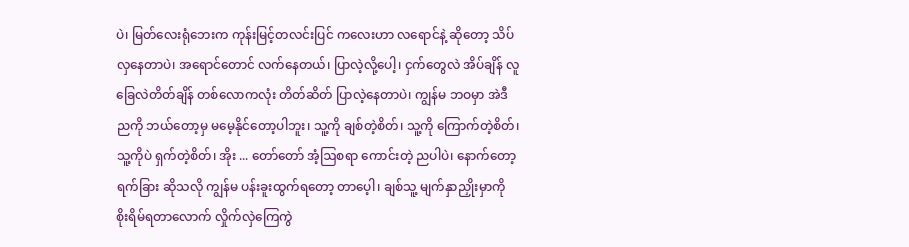ပဲ၊ မြတ်လေးရုံဘေးက ကုန်းမြင့်တလင်းပြင် ကလေးဟာ လရောင်နဲ့ ဆိုတော့ သိပ်လှနေတာပဲ၊ အရောင်တောင် လက်နေတယ်၊ ပြာလဲ့လို့ပေါ့၊ ငှက်တွေလဲ အိပ်ချိန် လူခြေလဲတိတ်ချိန် တစ်လောကလုံး တိတ်ဆိတ် ပြာလဲ့နေတာပဲ၊ ကျွန်မ ဘဝမှာ အဲဒီညကို ဘယ်တော့မှ မမေ့နိုင်တော့ပါဘူး၊ သူ့ကို ချစ်တဲ့စိတ်၊ သူ့ကို ကြောက်တဲ့စိတ်၊ သူ့ကိုပဲ ရှက်တဲ့စိတ်၊ အိုး ... တော်တော် အံ့ဩစရာ ကောင်းတဲ့ ညပါပဲ၊ နောက်တော့ ရက်ခြား ဆိုသလို ကျွန်မ ပန်းခူးထွက်ရတော့ တာပေ့ါ၊ ချစ်သူ့ မျက်နှာညှိုးမှာကို စိုးရိမ်ရတာလောက် လှိုက်လှဲကြေကွဲ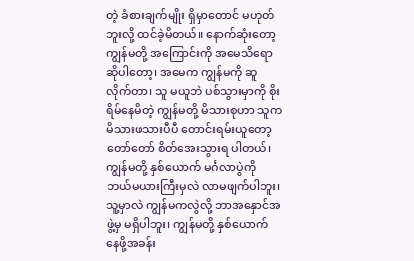တဲ့ ခံစားချက်မျိုး ရှိမှာတောင် မဟုတ်ဘူးလို့ ထင်ခဲ့မိတယ်။ နောက်ဆုံးတော့ ကျွန်မတို့ အကြောင်းကို အမေသိရော ဆိုပါတော့၊ အမေက ကျွန်မကို ဆူလိုက်တာ၊ သူ မယူဘဲ ပစ်သွားမှာကို စိုးရိမ်နေမိတဲ့ ကျွန်မတို့ မိသားစုဟာ သူက မိသားဖသားပီပီ တောင်းရမ်းယူတော့ တော်တော် စိတ်အေးသွားရ ပါတယ်၊ ကျွန်မတို့ နှစ်ယောက် မင်္ဂလာပွဲကို ဘယ်မယားကြီးမှလဲ လာမဖျက်ပါဘူး၊ သူ့မှာလဲ ကျွန်မကလွဲလို့ ဘာအနှောင်အဖွဲ့မှ မရှိပါဘူး၊ ကျွန်မတို့ နှစ်ယောက် နေဖို့အခန်း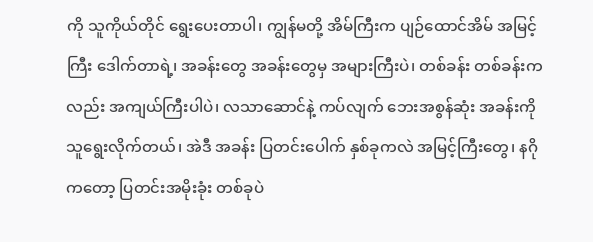ကို သူကိုယ်တိုင် ရွေးပေးတာပါ၊ ကျွန်မတို့ အိမ်ကြီးက ပျဉ်ထောင်အိမ် အမြင့်ကြီး ဒေါက်တာရဲ့၊ အခန်းတွေ အခန်းတွေမှ အများကြီးပဲ၊ တစ်ခန်း တစ်ခန်းကလည်း အကျယ်ကြီးပါပဲ၊ လသာဆောင်နဲ့ ကပ်လျက် ဘေးအစွန်ဆုံး အခန်းကို သူရွေးလိုက်တယ်၊ အဲဒီ အခန်း ပြတင်းပေါက် နှစ်ခုကလဲ အမြင့်ကြီးတွေ၊ နဂိုကတော့ ပြတင်းအမိုးခုံး တစ်ခုပဲ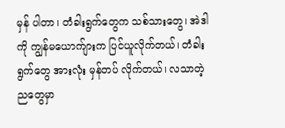မှန် ပါတာ၊ တံခါးရွက်တွေက သစ်သားတွေ၊ အဲဒါကို ကျွန်မယောက်ျားက ပြင်ယူလိုက်တယ်၊ တံခါးရွက်တွေ အားလုံး မှန်တပ် လိုက်တယ်၊ လသာတဲ့ ညတွေမှာ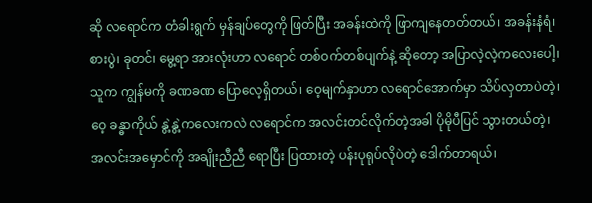ဆို လရောင်က တံခါးရွက် မှန်ချပ်တွေကို ဖြတ်ပြီး အခန်းထဲကို ဖြာကျနေတတ်တယ်၊ အခန်းနံရံ၊ စားပွဲ၊ ခုတင်၊ မွေ့ရာ အားလုံးဟာ လရောင် တစ်ဝက်တစ်ပျက်နဲ့ ဆိုတော့ အပြာလဲ့လဲ့ကလေးပေါ့၊ သူက ကျွန်မကို ခဏခဏ ပြောလေ့ရှိတယ်၊ ဝေ့မျက်နှာဟာ လရောင်အောက်မှာ သိပ်လှတာပဲတဲ့၊ ဝေ့ ခန္ဓာကိုယ် နွဲ့နွဲ့ကလေးကလဲ လရောင်က အလင်းတင်လိုက်တဲ့အခါ ပိုမိုပီပြင် သွားတယ်တဲ့၊ အလင်းအမှောင်ကို အချိုးညီညီ ရောပြီး ပြထားတဲ့ ပန်းပုရုပ်လိုပဲတဲ့ ဒေါက်တာရယ်၊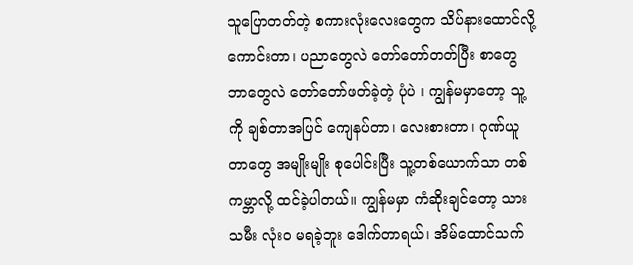သူပြောတတ်တဲ့ စကားလုံးလေးတွေက သိပ်နားထောင်လို့ ကောင်းတာ၊ ပညာတွေလဲ တော်တော်တတ်ပြီး စာတွေဘာတွေလဲ တော်တော်ဖတ်ခဲ့တဲ့ ပုံပဲ ၊ ကျွန်မမှာတော့ သူ့ကို ချစ်တာအပြင် ကျေနပ်တာ၊ လေးစားတာ၊ ဂုဏ်ယူတာတွေ အမျိုးမျိုး စုပေါင်းပြီး သူ့တစ်ယောက်သာ တစ်ကမ္ဘာလို့ ထင်ခဲ့ပါတယ်။ ကျွန်မမှာ ကံဆိုးချင်တော့ သားသမီး လုံးဝ မရခဲ့ဘူး ဒေါက်တာရယ်၊ အိမ်ထောင်သက်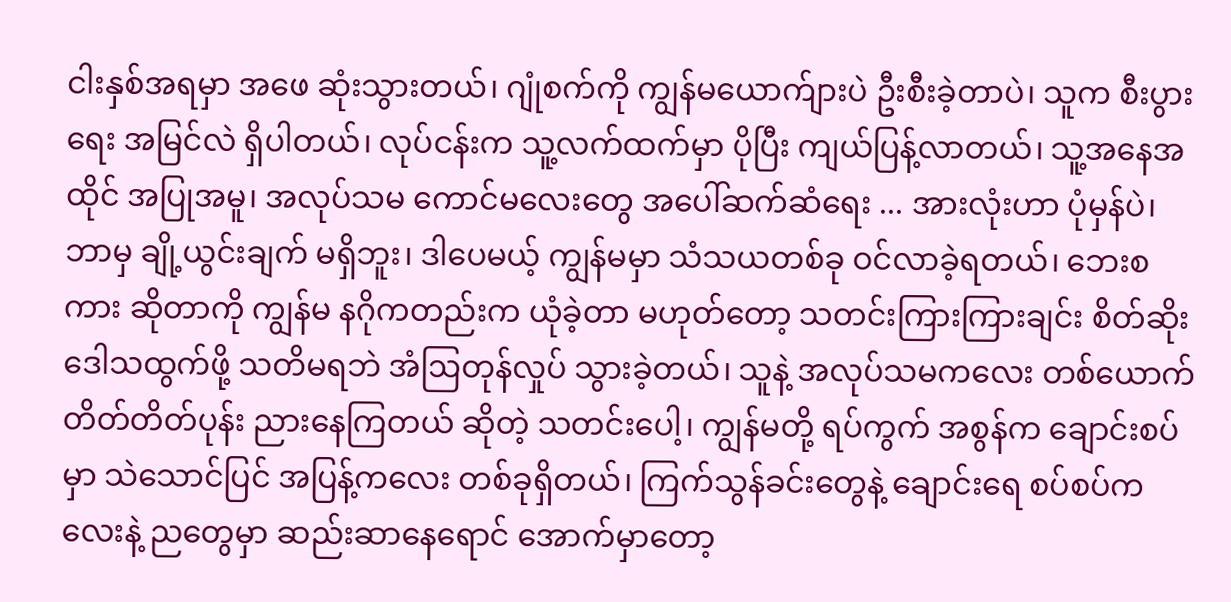ငါးနှစ်အရမှာ အဖေ ဆုံးသွားတယ်၊ ဂျုံစက်ကို ကျွန်မယောက်ျားပဲ ဦးစီးခဲ့တာပဲ၊ သူက စီးပွားရေး အမြင်လဲ ရှိပါတယ်၊ လုပ်ငန်းက သူ့လက်ထက်မှာ ပိုပြီး ကျယ်ပြန့်လာတယ်၊ သူ့အနေအထိုင် အပြုအမူ၊ အလုပ်သမ ကောင်မလေးတွေ အပေါ်ဆက်ဆံရေး ... အားလုံးဟာ ပုံမှန်ပဲ၊ ဘာမှ ချို့ယွင်းချက် မရှိဘူး၊ ဒါပေမယ့် ကျွန်မမှာ သံသယတစ်ခု ဝင်လာခဲ့ရတယ်၊ ဘေးစကား ဆိုတာကို ကျွန်မ နဂိုကတည်းက ယုံခဲ့တာ မဟုတ်တော့ သတင်းကြားကြားချင်း စိတ်ဆိုး ဒေါသထွက်ဖို့ သတိမရဘဲ အံဩတုန်လှုပ် သွားခဲ့တယ်၊ သူနဲ့ အလုပ်သမကလေး တစ်ယောက် တိတ်တိတ်ပုန်း ညားနေကြတယ် ဆိုတဲ့ သတင်းပေါ့၊ ကျွန်မတို့ ရပ်ကွက် အစွန်က ချောင်းစပ်မှာ သဲသောင်ပြင် အပြန့်ကလေး တစ်ခုရှိတယ်၊ ကြက်သွန်ခင်းတွေနဲ့ ချောင်းရေ စပ်စပ်ကလေးနဲ့ ညတွေမှာ ဆည်းဆာနေရောင် အောက်မှာတော့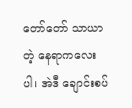တော်တော် သာယာတဲ့ နေရာကလေးပါ၊ အဲဒီ ချောင်းစပ်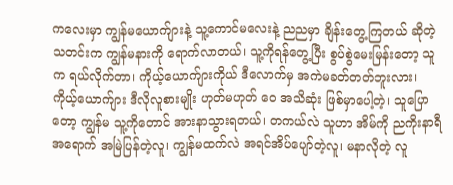ကလေးမှာ ကျွန်မယောက်ျားနဲ့ သူ့ကောင်မလေးနဲ့ ညညမှာ ချိန်းတွေ့ကြတယ် ဆိုတဲ့ သတင်းက ကျွန်မနားကို ရောက်လာတယ်၊ သူ့ကိုရန်တွေ့ပြီး စွပ်စွဲမေးမြန်းတော့ သူက ရယ်လိုက်တာ၊ ကိုယ့်ယောက်ျားကိုယ် ဒီလောက်မှ အကဲမခတ်တတ်ဘူးလား၊ ကိုယ့်ယောက်ျား ဒီလိုလူစားမျိုး ဟုတ်မဟုတ် ဝေ အသိဆုံး ဖြစ်မှာပေါ့တဲ့၊ သူပြောတော့ ကျွန်မ သူ့ကိုတောင် အားနာသွားရတယ်၊ တကယ်လဲ သူဟာ အိမ်ကို ညကိုးနာရီအရောက် အမြဲပြန်တဲ့လူ၊ ကျွန်မထက်လဲ အရင်အိပ်ပျော်တဲ့လူ၊ မနာလိုတဲ့ လူ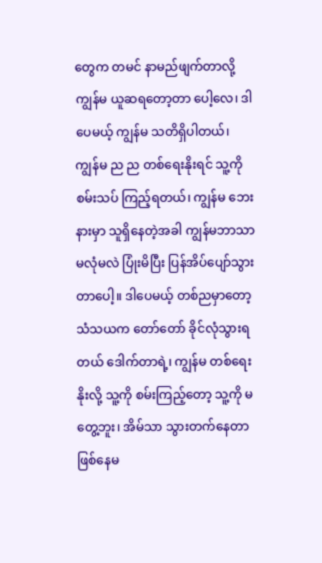တွေက တမင် နာမည်ဖျက်တာလို့ ကျွန်မ ယူဆရတော့တာ ပေါ့လေ၊ ဒါပေမယ့် ကျွန်မ သတိရှိပါတယ်၊ ကျွန်မ ည ည တစ်ရေးနိုးရင် သူ့ကို စမ်းသပ် ကြည့်ရတယ်၊ ကျွန်မ ဘေးနားမှာ သူရှိနေတဲ့အခါ ကျွန်မဘာသာ မလုံမလဲ ပြုံးမိပြီး ပြန်အိပ်ပျော်သွားတာပေါ့။ ဒါပေမယ့် တစ်ညမှာတော့ သံသယက တော်တော် ခိုင်လုံသွားရတယ် ဒေါက်တာရဲ့၊ ကျွန်မ တစ်ရေးနိုးလို့ သူ့ကို စမ်းကြည့်တော့ သူ့ကို မတွေ့ဘူး၊ အိမ်သာ သွားတက်နေတာ ဖြစ်နေမ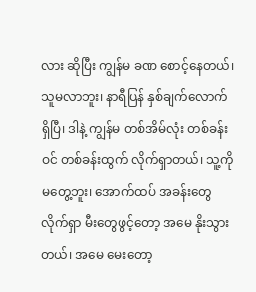လား ဆိုပြီး ကျွန်မ ခဏ စောင့်နေတယ်၊ သူမလာဘူး၊ နာရီပြန် နှစ်ချက်လောက် ရှိပြီ၊ ဒါနဲ့ ကျွန်မ တစ်အိမ်လုံး တစ်ခန်းဝင် တစ်ခန်းထွက် လိုက်ရှာတယ်၊ သူ့ကို မတွေ့ဘူး၊ အောက်ထပ် အခန်းတွေ လိုက်ရှာ မီးတွေဖွင့်တော့ အမေ နိုးသွားတယ်၊ အမေ မေးတော့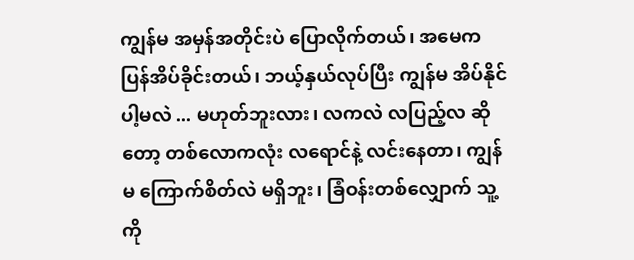ကျွန်မ အမှန်အတိုင်းပဲ ပြောလိုက်တယ်၊ အမေက ပြန်အိပ်ခိုင်းတယ်၊ ဘယ့်နှယ်လုပ်ပြီး ကျွန်မ အိပ်နိုင်ပါ့မလဲ ... မဟုတ်ဘူးလား၊ လကလဲ လပြည့်လ ဆိုတော့ တစ်လောကလုံး လရောင်နဲ့ လင်းနေတာ၊ ကျွန်မ ကြောက်စိတ်လဲ မရှိဘူး၊ ခြံဝန်းတစ်လျှောက် သူ့ကို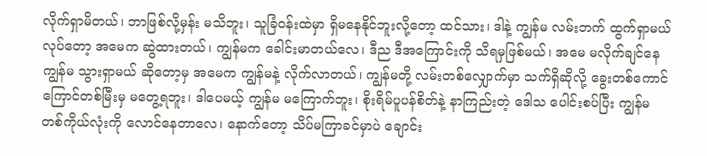လိုက်ရှာမိတယ်၊ ဘာဖြစ်လို့မှန်း မသိဘူး၊ သူခြံဝန်းထဲမှာ ရှိမနေနိုင်ဘူးလို့တော့ ထင်သား၊ ဒါနဲ့ ကျွန်မ လမ်းဘက် ထွက်ရှာမယ် လုပ်တော့ အမေက ဆွဲထားတယ်၊ ကျွန်မက ခေါင်းမာတယ်လေ၊ ဒီည ဒီအကြောင်းကို သိရမှဖြစ်မယ်၊ အမေ မလိုက်ချင်နေ ကျွန်မ သွားရှာမယ် ဆိုတော့မှ အမေက ကျွန်မနဲ့ လိုက်လာတယ်၊ ကျွန်မတို့ လမ်းတစ်လျှောက်မှာ သက်ရှိဆိုလို့ ခွေးတစ်ကောင် ကြောင်တစ်မြီးမှ မတွေ့ရဘူး၊ ဒါပေမယ့် ကျွန်မ မကြောက်ဘူး၊ စိုးရိမ်ပူပန်စိတ်နဲ့ နာကြည်းတဲ့ ဒေါသ ပေါင်းစပ်ပြီး ကျွန်မ တစ်ကိုယ်လုံးကို လောင်နေတာလေ၊ နောက်တော့ သိပ်မကြာခင်မှာပဲ ချောင်း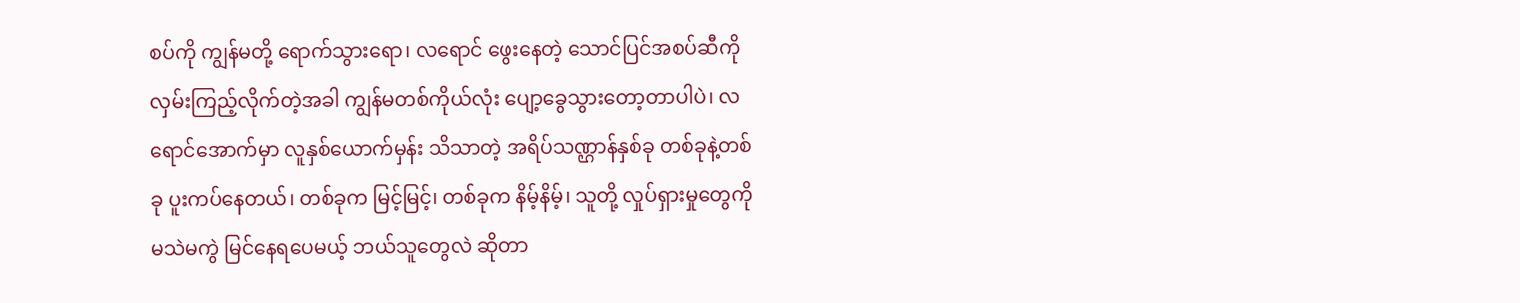စပ်ကို ကျွန်မတို့ ရောက်သွားရော၊ လရောင် ဖွေးနေတဲ့ သောင်ပြင်အစပ်ဆီကို လှမ်းကြည့်လိုက်တဲ့အခါ ကျွန်မတစ်ကိုယ်လုံး ပျော့ခွေသွားတော့တာပါပဲ၊ လရောင်အောက်မှာ လူနှစ်ယောက်မှန်း သိသာတဲ့ အရိပ်သဏ္ဌာန်နှစ်ခု တစ်ခုနဲ့တစ်ခု ပူးကပ်နေတယ်၊ တစ်ခုက မြင့်မြင့်၊ တစ်ခုက နိမ့်နိမ့်၊ သူတို့ လှုပ်ရှားမှုတွေကို မသဲမကွဲ မြင်နေရပေမယ့် ဘယ်သူတွေလဲ ဆိုတာ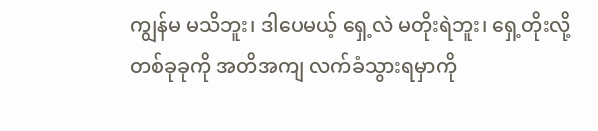ကျွန်မ မသိဘူး၊ ဒါပေမယ့် ရှေ့လဲ မတိုးရဲဘူး၊ ရှေ့တိုးလို့ တစ်ခုခုကို အတိအကျ လက်ခံသွားရမှာကို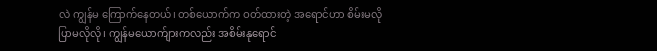လဲ ကျွန်မ ကြောက်နေတယ်၊ တစ်ယောက်က ဝတ်ထားတဲ့ အရောင်ဟာ စိမ်းမလို ပြာမလိုလို၊ ကျွန်မယောက်ျားကလည်း အစိမ်းနုရောင်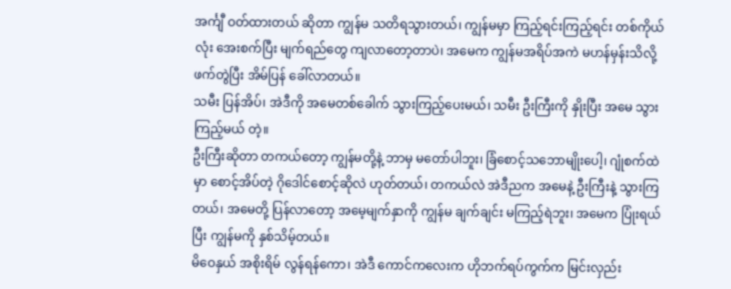အင်္ကျီ ဝတ်ထားတယ် ဆိုတာ ကျွန်မ သတိရသွားတယ်၊ ကျွန်မမှာ ကြည့်ရင်းကြည့်ရင်း တစ်ကိုယ်လုံး အေးစက်ပြီး မျက်ရည်တွေ ကျလာတော့တာပဲ၊ အမေက ကျွန်မအရိပ်အကဲ မဟန်မှန်းသိလို့ ဖက်တွဲပြီး အိမ်ပြန် ခေါ်လာတယ်။
သမီး ပြန်အိပ်၊ အဲဒီကို အမေတစ်ခေါက် သွားကြည့်ပေးမယ်၊ သမီး ဦးကြီးကို နှိုးပြီး အမေ သွားကြည့်မယ် တဲ့။
ဦးကြီးဆိုတာ တကယ်တော့ ကျွန်မတို့နဲ့ ဘာမှ မတော်ပါဘူး၊ ခြံစောင့်သဘောမျိုးပေါ့၊ ဂျုံစက်ထဲမှာ စောင့်အိပ်တဲ့ ဂိုဒေါင်စောင့်ဆိုလဲ ဟုတ်တယ်၊ တကယ်လဲ အဲဒီညက အမေနဲ့ ဦးကြီးနဲ့ သွားကြတယ်၊ အမေတို့ ပြန်လာတော့ အမေ့မျက်နှာကို ကျွန်မ ချက်ချင်း မကြည့်ရဲဘူး၊ အမေက ပြုံးရယ်ပြီး ကျွန်မကို နှစ်သိမ့်တယ်။
မိဝေနှယ် အစိုးရိမ် လွန်ရန်ကော၊ အဲဒီ ကောင်ကလေးက ဟိုဘက်ရပ်ကွက်က မြင်းလှည်း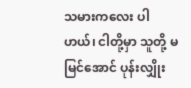သမားကလေး ပါဟယ်၊ ငါတို့မှာ သူတို့ မမြင်အောင် ပုန်းလျှိုး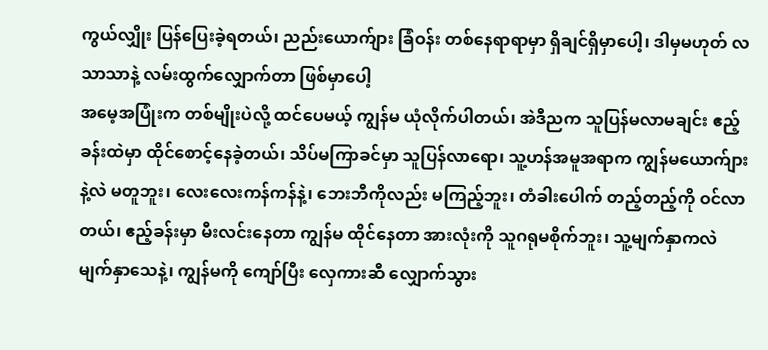ကွယ်လျှိုး ပြန်ပြေးခဲ့ရတယ်၊ ညည်းယောက်ျား ခြံဝန်း တစ်နေရာရာမှာ ရှိချင်ရှိမှာပေါ့၊ ဒါမှမဟုတ် လသာသာနဲ့ လမ်းထွက်လျှောက်တာ ဖြစ်မှာပေါ့
အမေ့အပြုံးက တစ်မျိုးပဲလို့ ထင်ပေမယ့် ကျွန်မ ယုံလိုက်ပါတယ်၊ အဲဒီညက သူပြန်မလာမချင်း ဧည့်ခန်းထဲမှာ ထိုင်စောင့်နေခဲ့တယ်၊ သိပ်မကြာခင်မှာ သူပြန်လာရော၊ သူ့ဟန်အမူအရာက ကျွန်မယောက်ျားနဲ့လဲ မတူဘူး၊ လေးလေးကန်ကန်နဲ့၊ ဘေးဘီကိုလည်း မကြည့်ဘူး၊ တံခါးပေါက် တည့်တည့်ကို ဝင်လာတယ်၊ ဧည့်ခန်းမှာ မီးလင်းနေတာ ကျွန်မ ထိုင်နေတာ အားလုံးကို သူဂရုမစိုက်ဘူး၊ သူ့မျက်နှာကလဲ မျက်နှာသေနဲ့၊ ကျွန်မကို ကျော်ပြီး လှေကားဆီ လျှောက်သွား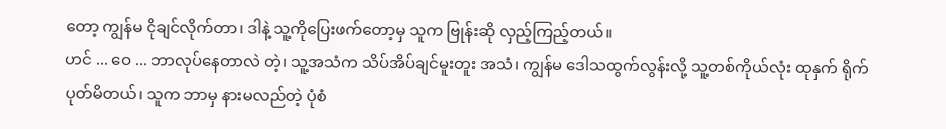တော့ ကျွန်မ ငိုချင်လိုက်တာ၊ ဒါနဲ့ သူ့ကိုပြေးဖက်တော့မှ သူက ဗြုန်းဆို လှည့်ကြည့်တယ်။
ဟင် ... ဝေ ... ဘာလုပ်နေတာလဲ တဲ့၊ သူ့အသံက သိပ်အိပ်ချင်မူးတူး အသံ၊ ကျွန်မ ဒေါသထွက်လွန်းလို့ သူ့တစ်ကိုယ်လုံး ထုနှက် ရိုက်ပုတ်မိတယ်၊ သူက ဘာမှ နားမလည်တဲ့ ပုံစံ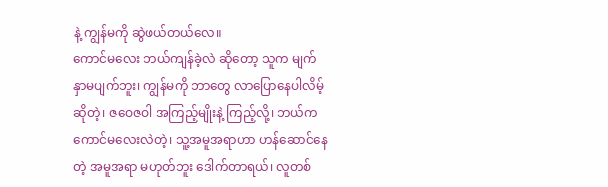နဲ့ ကျွန်မကို ဆွဲဖယ်တယ်လေ။
ကောင်မလေး ဘယ်ကျန်ခဲ့လဲ ဆိုတော့ သူက မျက်နှာမပျက်ဘူး၊ ကျွန်မကို ဘာတွေ လာပြောနေပါလိမ့် ဆိုတဲ့၊ ဇဝေဇဝါ အကြည့်မျိုးနဲ့ ကြည့်လို့၊ ဘယ်က ကောင်မလေးလဲတဲ့၊ သူ့အမူအရာဟာ ဟန်ဆောင်နေတဲ့ အမူအရာ မဟုတ်ဘူး ဒေါက်တာရယ်၊ လူတစ်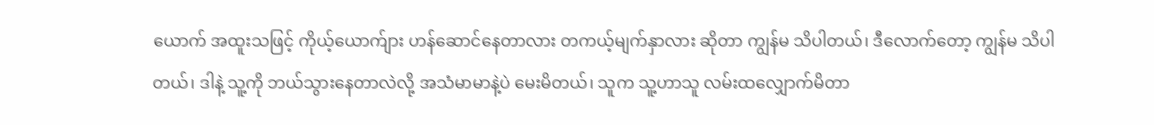ယောက် အထူးသဖြင့် ကိုယ့်ယောက်ျား ဟန်ဆောင်နေတာလား တကယ့်မျက်နှာလား ဆိုတာ ကျွန်မ သိပါတယ်၊ ဒီလောက်တော့ ကျွန်မ သိပါတယ်၊ ဒါနဲ့ သူ့ကို ဘယ်သွားနေတာလဲလို့ အသံမာမာနဲ့ပဲ မေးမိတယ်၊ သူက သူ့ဟာသူ လမ်းထလျှောက်မိတာ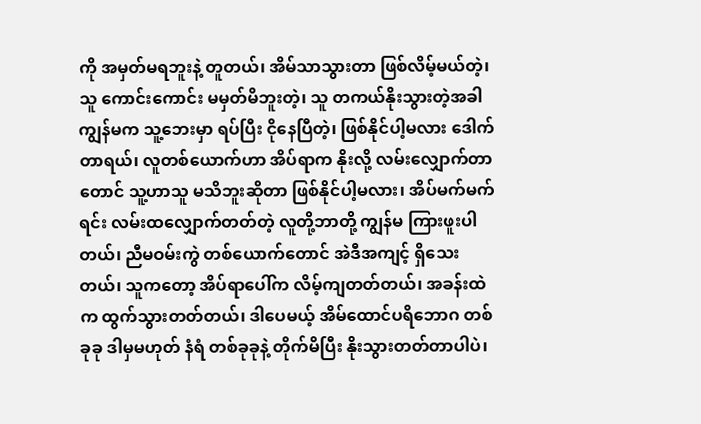ကို အမှတ်မရဘူးနဲ့ တူတယ်၊ အိမ်သာသွားတာ ဖြစ်လိမ့်မယ်တဲ့၊ သူ ကောင်းကောင်း မမှတ်မိဘူးတဲ့၊ သူ တကယ်နိုးသွားတဲ့အခါ ကျွန်မက သူ့ဘေးမှာ ရပ်ပြီး ငိုနေပြီတဲ့၊ ဖြစ်နိုင်ပါ့မလား ဒေါက်တာရယ်၊ လူတစ်ယောက်ဟာ အိပ်ရာက နိုးလို့ လမ်းလျှောက်တာတောင် သူ့ဟာသူ မသိဘူးဆိုတာ ဖြစ်နိုင်ပါ့မလား၊ အိပ်မက်မက်ရင်း လမ်းထလျှောက်တတ်တဲ့ လူတို့ဘာတို့ ကျွန်မ ကြားဖူးပါတယ်၊ ညီမဝမ်းကွဲ တစ်ယောက်တောင် အဲဒီအကျင့် ရှိသေးတယ်၊ သူကတော့ အိပ်ရာပေါ်က လိမ့်ကျတတ်တယ်၊ အခန်းထဲက ထွက်သွားတတ်တယ်၊ ဒါပေမယ့် အိမ်ထောင်ပရိဘောဂ တစ်ခုခု ဒါမှမဟုတ် နံရံ တစ်ခုခုနဲ့ တိုက်မိပြီး နိုးသွားတတ်တာပါပဲ၊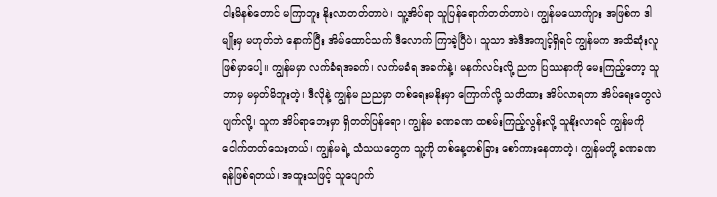ငါးမိနစ်တောင် မကြာဘူး နိုးလာတတ်တာပဲ၊ သူ့အိပ်ရာ သူပြန်ရောက်တတ်တာပဲ၊ ကျွန်မယောက်ျား အဖြစ်က ဒါမျိုးမှ မဟုတ်ဘဲ နောက်ပြီး အိမ်ထောင်သက် ဒီလောက် ကြာခဲ့ပြီပဲ၊ သူသာ အဲဒီအကျင့်ရှိရင် ကျွန်မက အသိဆုံးလူ ဖြစ်မှာပေါ့။ ကျွန်မမှာ လက်ခံရအခက်၊ လက်မခံရ အခက်နဲ့၊ မနက်လင်းလို့ ညက ပြဿနာကို မေးကြည့်တော့ သူဘာမှ မမှတ်မိဘူးတဲ့၊ ဒီလိုနဲ့ ကျွန်မ ညညမှာ တစ်ရေးမနိုးမှာ ကြောက်လို့ သတိထား အိပ်လာရတာ အိပ်ရေးတွေလဲ ပျက်လို့၊ သူက အိပ်ရာဘေးမှာ ရှိတတ်ပြန်ရော၊ ကျွန်မ ခဏခဏ ထစမ်းကြည့်လွန်းလို့ သူနိုးလာရင် ကျွန်မကို ငေါက်တတ်သေးတယ်၊ ကျွန်မရဲ့ သံသယတွေက သူ့ကို တစ်နေ့တစ်ခြား စော်ကားနေတာတဲ့၊ ကျွန်မတို့ ခဏခဏ ရန်ဖြစ်ရတယ်၊ အထူးသဖြင့် သူပျောက်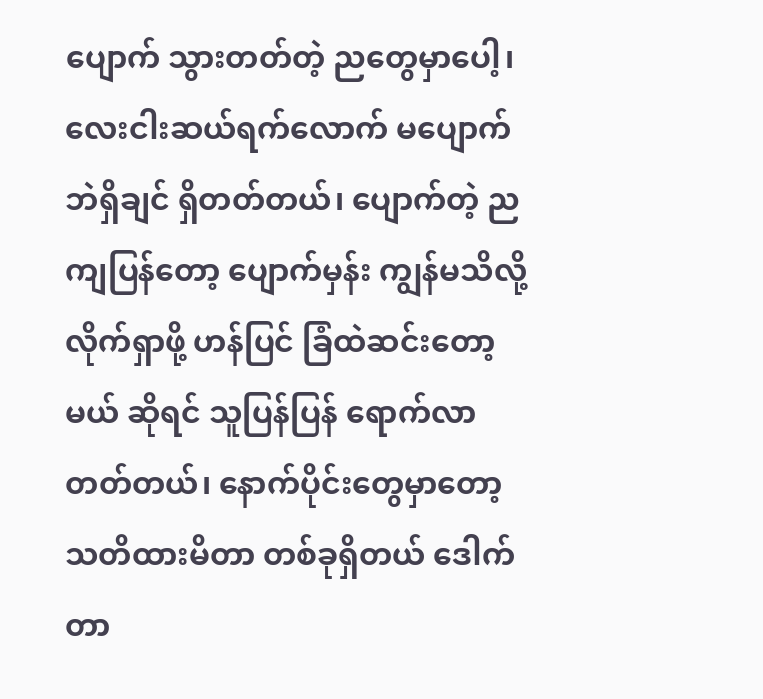ပျောက် သွားတတ်တဲ့ ညတွေမှာပေါ့၊ လေးငါးဆယ်ရက်လောက် မပျောက်ဘဲရှိချင် ရှိတတ်တယ်၊ ပျောက်တဲ့ ညကျပြန်တော့ ပျောက်မှန်း ကျွန်မသိလို့ လိုက်ရှာဖို့ ဟန်ပြင် ခြံထဲဆင်းတော့မယ် ဆိုရင် သူပြန်ပြန် ရောက်လာတတ်တယ်၊ နောက်ပိုင်းတွေမှာတော့ သတိထားမိတာ တစ်ခုရှိတယ် ဒေါက်တာ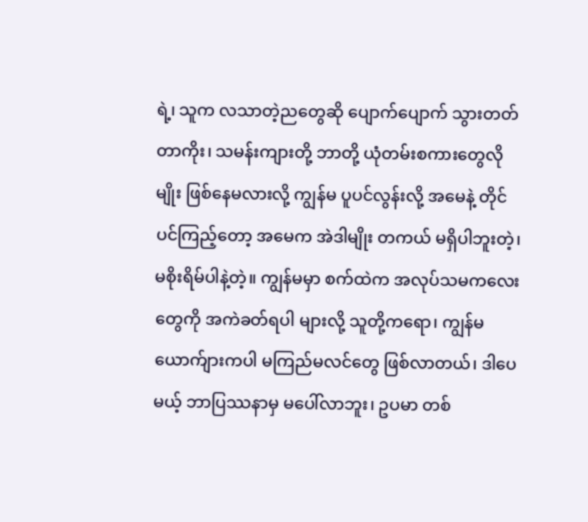ရဲ့၊ သူက လသာတဲ့ညတွေဆို ပျောက်ပျောက် သွားတတ်တာကိုး၊ သမန်းကျားတို့ ဘာတို့ ယုံတမ်းစကားတွေလိုမျိုး ဖြစ်နေမလားလို့ ကျွန်မ ပူပင်လွန်းလို့ အမေနဲ့ တိုင်ပင်ကြည့်တော့ အမေက အဲဒါမျိုး တကယ် မရှိပါဘူးတဲ့၊ မစိုးရိမ်ပါနဲ့တဲ့။ ကျွန်မမှာ စက်ထဲက အလုပ်သမကလေးတွေကို အကဲခတ်ရပါ များလို့ သူတို့ကရော၊ ကျွန်မယောက်ျားကပါ မကြည်မလင်တွေ ဖြစ်လာတယ်၊ ဒါပေမယ့် ဘာပြဿနာမှ မပေါ်လာဘူး၊ ဥပမာ တစ်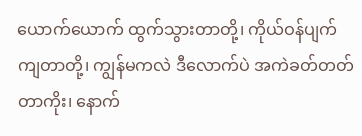ယောက်ယောက် ထွက်သွားတာတို့၊ ကိုယ်ဝန်ပျက်ကျတာတို့၊ ကျွန်မကလဲ ဒီလောက်ပဲ အကဲခတ်တတ်တာကိုး၊ နောက်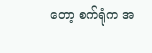တော့ စက်ရုံက အ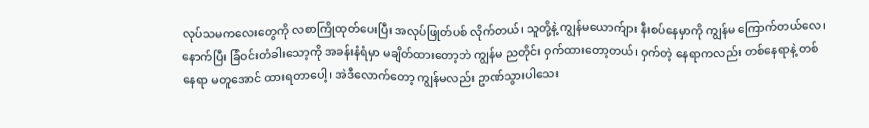လုပ်သမကလေးတွေကို လစာကြိုထုတ်ပေးပြီး အလုပ်ဖြုတ်ပစ် လိုက်တယ်၊ သူတို့နဲ့ ကျွန်မယောက်ျား နီးစပ်နေမှာကို ကျွန်မ ကြောက်တယ်လေ၊ နောက်ပြီး ခြံဝင်းတံခါးသော့ကို အခန်းနံရံမှာ မချိတ်ထားတော့ဘဲ ကျွန်မ ညတိုင်း ဝှက်ထားတော့တယ်၊ ဝှက်တဲ့ နေရာကလည်း တစ်နေရာနဲ့ တစ်နေရာ မတူအောင် ထားရတာပေါ့၊ အဲဒီလောက်တော့ ကျွန်မလည်း ဥာဏ်သွားပါသေး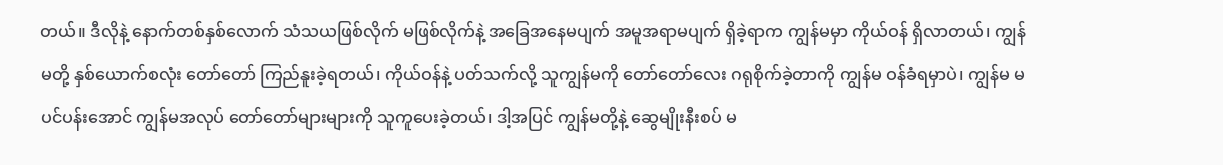တယ်။ ဒီလိုနဲ့ နောက်တစ်နှစ်လောက် သံသယဖြစ်လိုက် မဖြစ်လိုက်နဲ့ အခြေအနေမပျက် အမူအရာမပျက် ရှိခဲ့ရာက ကျွန်မမှာ ကိုယ်ဝန် ရှိလာတယ်၊ ကျွန်မတို့ နှစ်ယောက်စလုံး တော်တော် ကြည်နူးခဲ့ရတယ်၊ ကိုယ်ဝန်နဲ့ ပတ်သက်လို့ သူကျွန်မကို တော်တော်လေး ဂရုစိုက်ခဲ့တာကို ကျွန်မ ဝန်ခံရမှာပဲ၊ ကျွန်မ မပင်ပန်းအောင် ကျွန်မအလုပ် တော်တော်များများကို သူကူပေးခဲ့တယ်၊ ဒါ့အပြင် ကျွန်မတို့နဲ့ ဆွေမျိုးနီးစပ် မ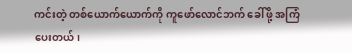ကင်းတဲ့ တစ်ယောက်ယောက်ကို ကူဖော်လောင်ဘက် ခေါ်ဖို့ အကြံပေးတယ်၊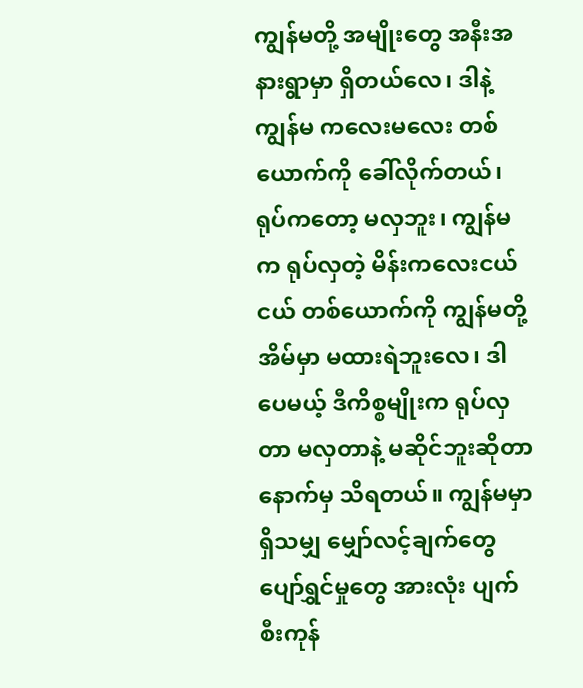ကျွန်မတို့ အမျိုးတွေ အနီးအနားရွာမှာ ရှိတယ်လေ၊ ဒါနဲ့ ကျွန်မ ကလေးမလေး တစ်ယောက်ကို ခေါ်လိုက်တယ်၊ ရုပ်ကတော့ မလှဘူး၊ ကျွန်မက ရုပ်လှတဲ့ မိန်းကလေးငယ်ငယ် တစ်ယောက်ကို ကျွန်မတို့အိမ်မှာ မထားရဲဘူးလေ၊ ဒါပေမယ့် ဒီကိစ္စမျိုးက ရုပ်လှတာ မလှတာနဲ့ မဆိုင်ဘူးဆိုတာ နောက်မှ သိရတယ်။ ကျွန်မမှာ ရှိသမျှ မျှော်လင့်ချက်တွေ ပျော်ရွှင်မှုတွေ အားလုံး ပျက်စီးကုန်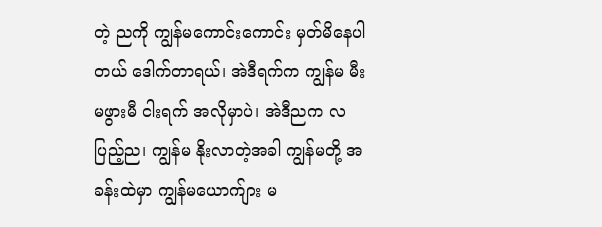တဲ့ ညကို ကျွန်မကောင်းကောင်း မှတ်မိနေပါတယ် ဒေါက်တာရယ်၊ အဲဒီရက်က ကျွန်မ မီးမဖွားမီ ငါးရက် အလိုမှာပဲ၊ အဲဒီညက လပြည့်ည၊ ကျွန်မ နိုးလာတဲ့အခါ ကျွန်မတို့ အခန်းထဲမှာ ကျွန်မယောက်ျား မ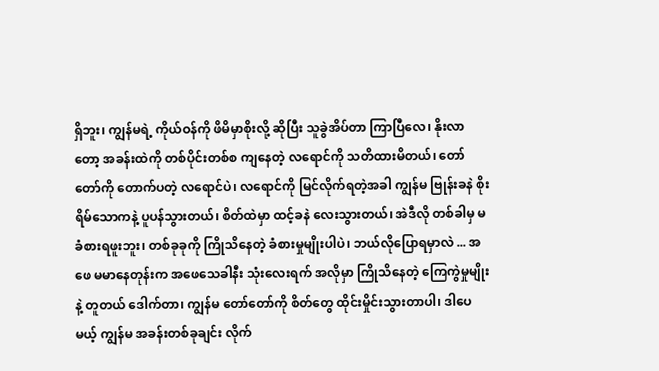ရှိဘူး၊ ကျွန်မရဲ့ ကိုယ်ဝန်ကို ဖိမိမှာစိုးလို့ ဆိုပြီး သူခွဲအိပ်တာ ကြာပြီလေ၊ နိုးလာတော့ အခန်းထဲကို တစ်ပိုင်းတစ်စ ကျနေတဲ့ လရောင်ကို သတိထားမိတယ်၊ တော်တော်ကို တောက်ပတဲ့ လရောင်ပဲ၊ လရောင်ကို မြင်လိုက်ရတဲ့အခါ ကျွန်မ ဗြုန်းခနဲ စိုးရိမ်သောကနဲ့ ပူပန်သွားတယ်၊ စိတ်ထဲမှာ ထင့်ခနဲ လေးသွားတယ်၊ အဲဒီလို တစ်ခါမှ မခံစားရဖူးဘူး၊ တစ်ခုခုကို ကြိုသိနေတဲ့ ခံစားမှုမျိုးပါပဲ၊ ဘယ်လိုပြောရမှာလဲ ... အဖေ မမာနေတုန်းက အဖေသေခါနီး သုံးလေးရက် အလိုမှာ ကြိုသိနေတဲ့ ကြေကွဲမှုမျိုးနဲ့ တူတယ် ဒေါက်တာ၊ ကျွန်မ တော်တော်ကို စိတ်တွေ ထိုင်းမှိုင်းသွားတာပါ၊ ဒါပေမယ့် ကျွန်မ အခန်းတစ်ခုချင်း လိုက်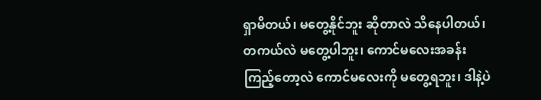ရှာမိတယ်၊ မတွေ့နိုင်ဘူး ဆိုတာလဲ သိနေပါတယ်၊ တကယ်လဲ မတွေ့ပါဘူး၊ ကောင်မလေးအခန်း ကြည့်တော့လဲ ကောင်မလေးကို မတွေ့ရဘူး၊ ဒါနဲ့ပဲ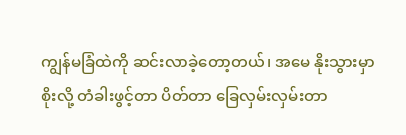ကျွန်မခြံထဲကို ဆင်းလာခဲ့တော့တယ်၊ အမေ နိုးသွားမှာ စိုးလို့ တံခါးဖွင့်တာ ပိတ်တာ ခြေလှမ်းလှမ်းတာ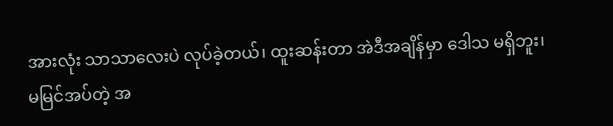အားလုံး သာသာလေးပဲ လုပ်ခဲ့တယ်၊ ထူးဆန်းတာ အဲဒီအချိန်မှာ ဒေါသ မရှိဘူး၊ မမြင်အပ်တဲ့ အ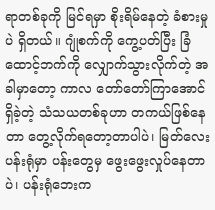ရာတစ်ခုကို မြင်ရမှာ စိုးရိမ်နေတဲ့ ခံစားမှုပဲ ရှိတယ်။ ဂျုံစက်ကို ကွေ့ပတ်ပြီး ခြံထောင့်ဘက်ကို လျှောက်သွားလိုက်တဲ့ အခါမှာတော့ ကာလ တော်တော်ကြာအောင် ရှိခဲ့တဲ့ သံသယတစ်ခုဟာ တကယ်ဖြစ်နေတာ တွေ့လိုက်ရတော့တာပါပဲ၊ မြတ်လေးပန်းရုံမှာ ပန်းတွေမှ ဖွေးဖွေးလှုပ်နေတာပဲ၊ ပန်းရုံဘေးက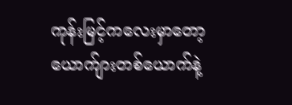ကုန်းမြင့်ကလေးမှာတော့ ယောက်ျားတစ်ယောက်နဲ့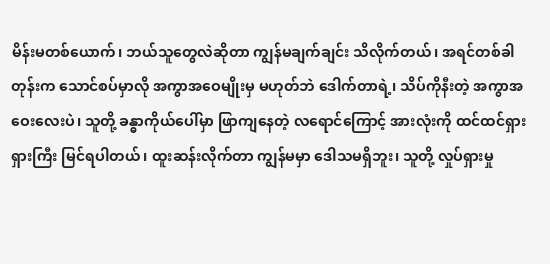မိန်းမတစ်ယောက်၊ ဘယ်သူတွေလဲဆိုတာ ကျွန်မချက်ချင်း သိလိုက်တယ်၊ အရင်တစ်ခါတုန်းက သောင်စပ်မှာလို အကွာအဝေမျိုးမှ မဟုတ်ဘဲ ဒေါက်တာရဲ့၊ သိပ်ကိုနီးတဲ့ အကွာအဝေးလေးပဲ၊ သူတို့ ခန္ဓာကိုယ်ပေါ်မှာ ဖြာကျနေတဲ့ လရောင်ကြောင့် အားလုံးကို ထင်ထင်ရှားရှားကြီး မြင်ရပါတယ်၊ ထူးဆန်းလိုက်တာ ကျွန်မမှာ ဒေါသမရှိဘူး၊ သူတို့ လှုပ်ရှားမှု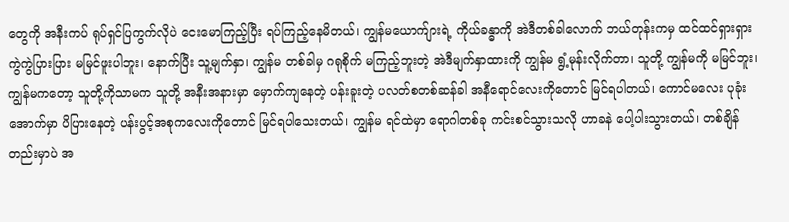တွေကို အနီးကပ် ရုပ်ရှင်ပြကွက်လိုပဲ ငေးမောကြည့်ပြီး ရပ်ကြည့်နေမိတယ်၊ ကျွန်မယောက်ျားရဲ့ ကိုယ်ခန္ဓာကို အဲဒီတစ်ခါလောက် ဘယ်တုန်းကမှ ထင်ထင်ရှားရှား ကွဲကွဲပြားပြား မမြင်ဖူးပါဘူး၊ နောက်ပြီး သူ့မျက်နှာ၊ ကျွန်မ တစ်ခါမှ ဂရုစိုက် မကြည့်ဘူးတဲ့ အဲဒီမျက်နှာထားကို ကျွန်မ ရွံ့မုန်းလိုက်တာ၊ သူတို့ ကျွန်မကို မမြင်ဘူး၊ ကျွန်မကတော့ သူတို့ကိုသာမက သူတို့ အနီးအနားမှာ မှောက်ကျနေတဲ့ ပန်းခူးတဲ့ ပလတ်စတစ်ဆန်ခါ အနီရောင်လေးကိုတောင် မြင်ရပါတယ်၊ ကောင်မလေး ပုခုံးအောက်မှာ ပိပြားနေတဲ့ ပန်းပွင့်အစုကလေးကိုတောင် မြင်ရပါသေးတယ်၊ ကျွန်မ ရင်ထဲမှာ ရောဂါတစ်ခု ကင်းစင်သွားသလို ဟာခနဲ ပေါ့ပါးသွားတယ်၊ တစ်ချိန်တည်းမှာပဲ အ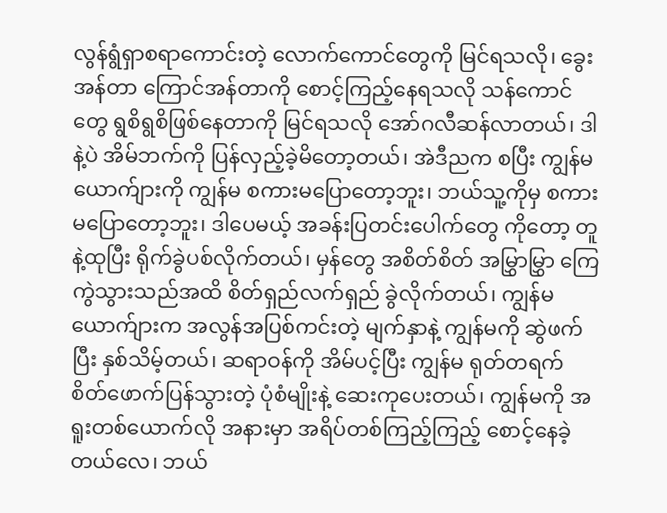လွန်ရွံရှာစရာကောင်းတဲ့ လောက်ကောင်တွေကို မြင်ရသလို၊ ခွေးအန်တာ ကြောင်အန်တာကို စောင့်ကြည့်နေရသလို သန်ကောင်တွေ ရွစိရွစိဖြစ်နေတာကို မြင်ရသလို အော်ဂလီဆန်လာတယ်၊ ဒါနဲ့ပဲ အိမ်ဘက်ကို ပြန်လှည့်ခဲ့မိတော့တယ်၊ အဲဒီညက စပြီး ကျွန်မယောက်ျားကို ကျွန်မ စကားမပြောတော့ဘူး၊ ဘယ်သူ့ကိုမှ စကားမပြောတော့ဘူး၊ ဒါပေမယ့် အခန်းပြတင်းပေါက်တွေ ကိုတော့ တူနဲ့ထုပြီး ရိုက်ခွဲပစ်လိုက်တယ်၊ မှန်တွေ အစိတ်စိတ် အမြွှာမြွှာ ကြေကွဲသွားသည်အထိ စိတ်ရှည်လက်ရှည် ခွဲလိုက်တယ်၊ ကျွန်မယောက်ျားက အလွန်အပြစ်ကင်းတဲ့ မျက်နှာနဲ့ ကျွန်မကို ဆွဲဖက်ပြီး နှစ်သိမ့်တယ်၊ ဆရာဝန်ကို အိမ်ပင့်ပြီး ကျွန်မ ရုတ်တရက် စိတ်ဖောက်ပြန်သွားတဲ့ ပုံစံမျိုးနဲ့ ဆေးကုပေးတယ်၊ ကျွန်မကို အရူးတစ်ယောက်လို အနားမှာ အရိပ်တစ်ကြည့်ကြည့် စောင့်နေခဲ့တယ်လေ၊ ဘယ်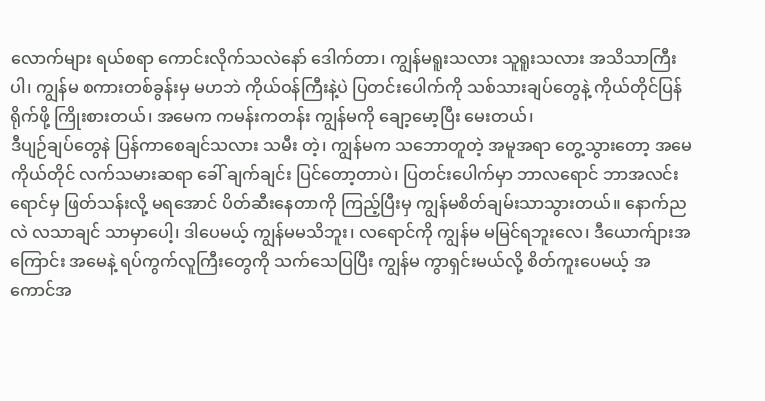လောက်များ ရယ်စရာ ကောင်းလိုက်သလဲနော် ဒေါက်တာ၊ ကျွန်မရူးသလား သူရူးသလား အသိသာကြီးပါ၊ ကျွန်မ စကားတစ်ခွန်းမှ မဟဘဲ ကိုယ်ဝန်ကြီးနဲ့ပဲ ပြတင်းပေါက်ကို သစ်သားချပ်တွေနဲ့ ကိုယ်တိုင်ပြန်ရိုက်ဖို့ ကြိုးစားတယ်၊ အမေက ကမန်းကတန်း ကျွန်မကို ချော့မော့ပြီး မေးတယ်၊
ဒီပျဉ်ချပ်တွေနဲ ပြန်ကာစေချင်သလား သမီး တဲ့၊ ကျွန်မက သဘောတူတဲ့ အမူအရာ တွေ့သွားတော့ အမေကိုယ်တိုင် လက်သမားဆရာ ခေါ် ချက်ချင်း ပြင်တော့တာပဲ၊ ပြတင်းပေါက်မှာ ဘာလရောင် ဘာအလင်းရောင်မှ ဖြတ်သန်းလို့ မရအောင် ပိတ်ဆီးနေတာကို ကြည့်ပြီးမှ ကျွန်မစိတ်ချမ်းသာသွားတယ်။ နောက်ညလဲ လသာချင် သာမှာပေါ့၊ ဒါပေမယ့် ကျွန်မမသိဘူး၊ လရောင်ကို ကျွန်မ မမြင်ရဘူးလေ၊ ဒီယောက်ျားအကြောင်း အမေနဲ့ ရပ်ကွက်လူကြီးတွေကို သက်သေပြပြီး ကျွန်မ ကွာရှင်းမယ်လို့ စိတ်ကူးပေမယ့် အကောင်အ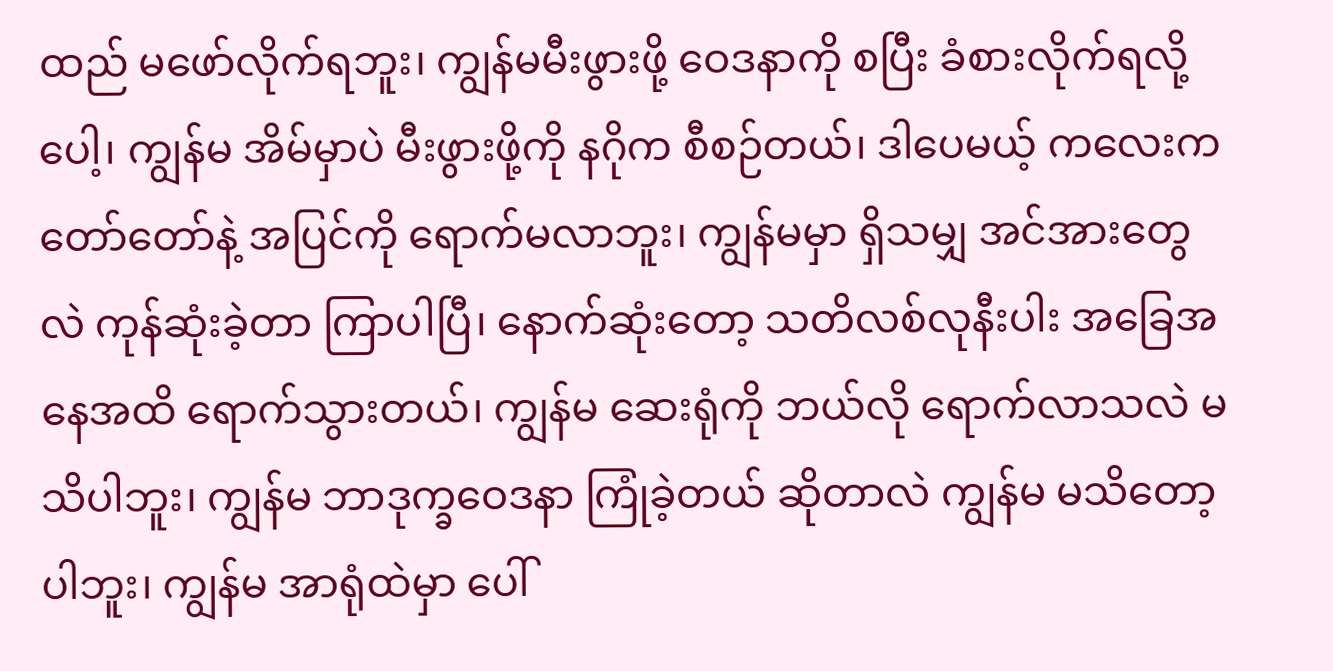ထည် မဖော်လိုက်ရဘူး၊ ကျွန်မမီးဖွားဖို့ ဝေဒနာကို စပြီး ခံစားလိုက်ရလို့ပေါ့၊ ကျွန်မ အိမ်မှာပဲ မီးဖွားဖို့ကို နဂိုက စီစဉ်တယ်၊ ဒါပေမယ့် ကလေးက တော်တော်နဲ့ အပြင်ကို ရောက်မလာဘူး၊ ကျွန်မမှာ ရှိသမျှ အင်အားတွေလဲ ကုန်ဆုံးခဲ့တာ ကြာပါပြီ၊ နောက်ဆုံးတော့ သတိလစ်လုနီးပါး အခြေအနေအထိ ရောက်သွားတယ်၊ ကျွန်မ ဆေးရုံကို ဘယ်လို ရောက်လာသလဲ မသိပါဘူး၊ ကျွန်မ ဘာဒုက္ခဝေဒနာ ကြုံခဲ့တယ် ဆိုတာလဲ ကျွန်မ မသိတော့ပါဘူး၊ ကျွန်မ အာရုံထဲမှာ ပေါ်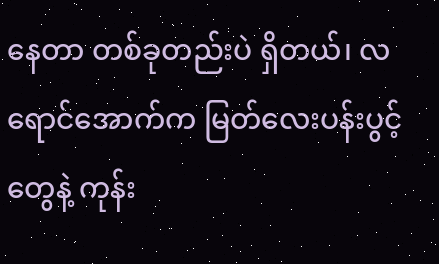နေတာ တစ်ခုတည်းပဲ ရှိတယ်၊ လရောင်အောက်က မြတ်လေးပန်းပွင့်တွေနဲ့ ကုန်း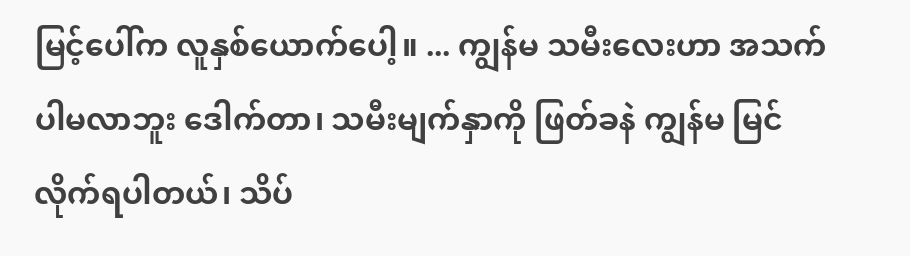မြင့်ပေါ်က လူနှစ်ယောက်ပေါ့။ ... ကျွန်မ သမီးလေးဟာ အသက်ပါမလာဘူး ဒေါက်တာ၊ သမီးမျက်နှာကို ဖြတ်ခနဲ ကျွန်မ မြင်လိုက်ရပါတယ်၊ သိပ်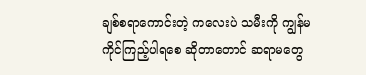ချစ်စရာကောင်းတဲ့ ကလေးပဲ သမီးကို ကျွန်မ ကိုင်ကြည့်ပါရစေ ဆိုတာတောင် ဆရာမတွေ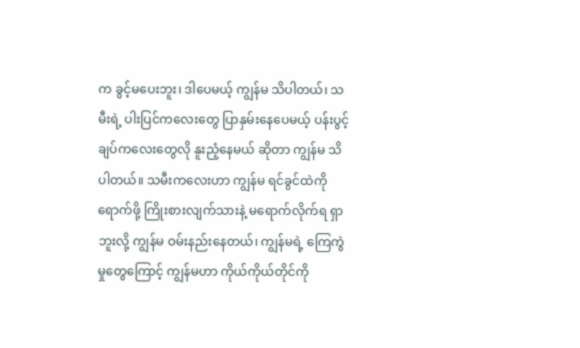က ခွင့်မပေးဘူး၊ ဒါပေမယ့် ကျွန်မ သိပါတယ်၊ သမီးရဲ့ ပါးပြင်ကလေးတွေ ပြာနှမ်းနေပေမယ့် ပန်းပွင့်ချပ်ကလေးတွေလို နူးညံ့နေမယ် ဆိုတာ ကျွန်မ သိပါတယ်။ သမီးကလေးဟာ ကျွန်မ ရင်ခွင်ထဲကို ရောက်ဖို့ ကြိုးစားလျက်သားနဲ့ မရောက်လိုက်ရ ရှာဘူးလို့ ကျွန်မ ဝမ်းနည်းနေတယ်၊ ကျွန်မရဲ့ ကြေကွဲမှုတွေကြောင့် ကျွန်မဟာ ကိုယ်ကိုယ်တိုင်ကို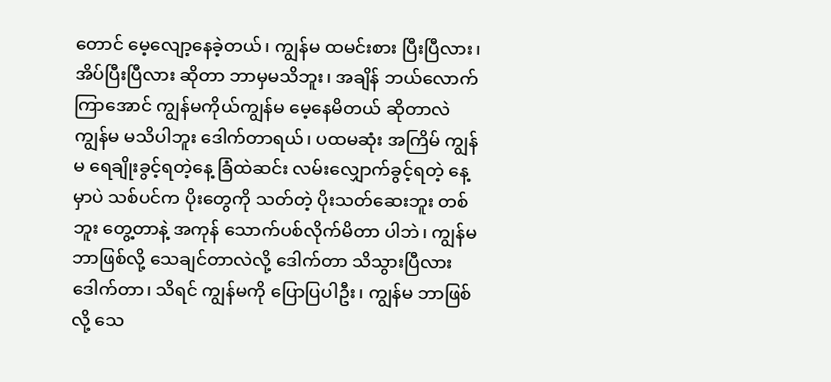တောင် မေ့လျော့နေခဲ့တယ်၊ ကျွန်မ ထမင်းစား ပြီးပြီလား၊ အိပ်ပြီးပြီလား ဆိုတာ ဘာမှမသိဘူး၊ အချိန် ဘယ်လောက် ကြာအောင် ကျွန်မကိုယ်ကျွန်မ မေ့နေမိတယ် ဆိုတာလဲ ကျွန်မ မသိပါဘူး ဒေါက်တာရယ်၊ ပထမဆုံး အကြိမ် ကျွန်မ ရေချိုးခွင့်ရတဲ့နေ့ ခြံထဲဆင်း လမ်းလျှောက်ခွင့်ရတဲ့ နေ့မှာပဲ သစ်ပင်က ပိုးတွေကို သတ်တဲ့ ပိုးသတ်ဆေးဘူး တစ်ဘူး တွေ့တာနဲ့ အကုန် သောက်ပစ်လိုက်မိတာ ပါဘဲ၊ ကျွန်မ ဘာဖြစ်လို့ သေချင်တာလဲလို့ ဒေါက်တာ သိသွားပြီလား ဒေါက်တာ၊ သိရင် ကျွန်မကို ပြောပြပါဦး၊ ကျွန်မ ဘာဖြစ်လို့ သေ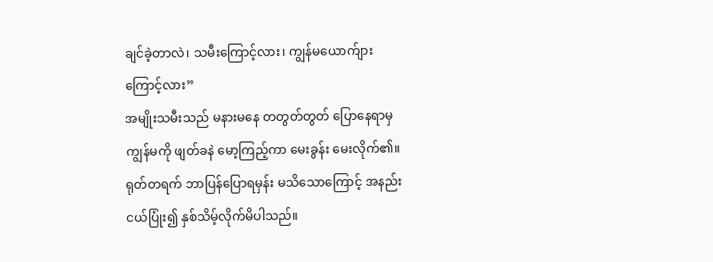ချင်ခဲ့တာလဲ၊ သမီးကြောင့်လား၊ ကျွန်မယောက်ျား ကြောင့်လား”
အမျိုးသမီးသည် မနားမနေ တတွတ်တွတ် ပြောနေရာမှ ကျွန်မကို ဖျတ်ခနဲ မော့ကြည့်ကာ မေးခွန်း မေးလိုက်၏။ ရုတ်တရက် ဘာပြန်ပြောရမှန်း မသိသောကြောင့် အနည်းငယ်ပြုံး၍ နှစ်သိမ့်လိုက်မိပါသည်။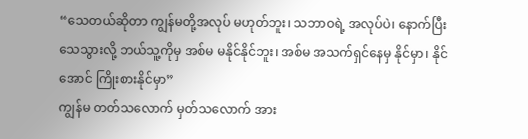“သေတယ်ဆိုတာ ကျွန်မတို့အလုပ် မဟုတ်ဘူး၊ သဘာဝရဲ့ အလုပ်ပဲ၊ နောက်ပြီး သေသွားလို့ ဘယ်သူ့ကိုမှ အစ်မ မနိုင်နိုင်ဘူး၊ အစ်မ အသက်ရှင်နေမှ နိုင်မှာ၊ နိုင်အောင် ကြိုးစားနိုင်မှာ”
ကျွန်မ တတ်သလောက် မှတ်သလောက် အား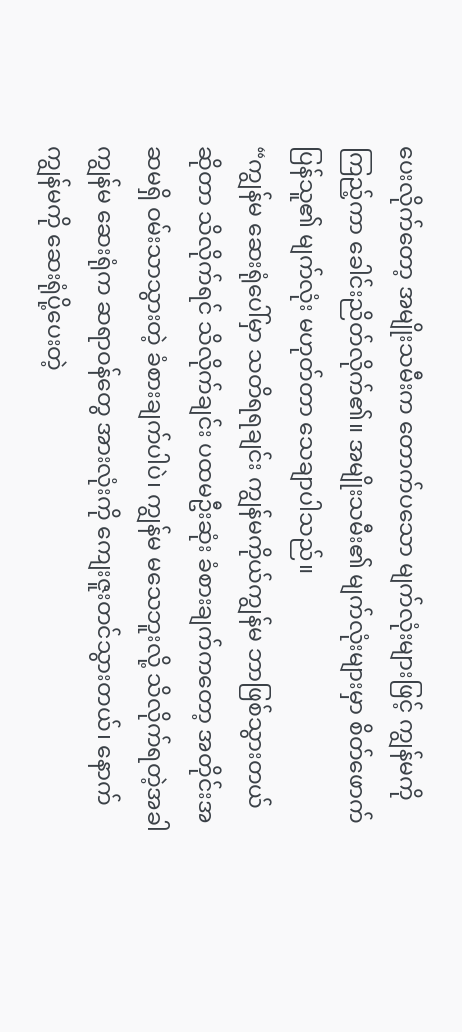ပေးလိုက်တော့ အမျိုးသမီးက တောက်ပသော မျက်လုံးများဖြင့် ကျွန်မကို ကြည့်ကာ ခေါင်းညိတ်လိုက်၏။ အမျိုးသမီး၏ မျက်လုံးများမှာ စိတ်ဖောက်ပြန်သူ၏ မျက်လုံး မဟုတ်တာ သေချာပါသည်။
“ကျွန်မ ဆေးရုံပေါ်မှာ သတိရရချင်း ကျွန်မကိုယ်ကျွန်မ ဘာဖြစ်သွားတယ် ဆိုတာ သိလိုက်ရင် သိလိုက်ချင်း ပထမဦးဆုံး ခံစားချက်ကတော့ အတိုင်းအဆမရှိ ဝမ်းသာသွားတဲ့ ခံစားချက်ပါပဲ၊ ကျွန်မ မသေဘူးလို့ သိလိုက်ရတဲ့အခါ ကျွန်မ ဆေးရုံက ဆရာဝန်တွေ အားလုံးကို ကျေးဇူးတင်သွားတယ်၊ နောက် ကျွန်မကို ဆေးရုံပို့ပေးတဲ့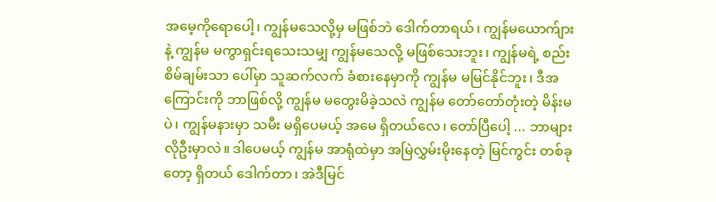အမေ့ကိုရောပေါ့၊ ကျွန်မသေလို့မှ မဖြစ်ဘဲ ဒေါက်တာရယ်၊ ကျွန်မယောက်ျားနဲ့ ကျွန်မ မကွာရှင်းရသေးသမျှ ကျွန်မသေလို့ မဖြစ်သေးဘူး၊ ကျွန်မရဲ့ စည်းစိမ်ချမ်းသာ ပေါ်မှာ သူဆက်လက် ခံစားနေမှာကို ကျွန်မ မမြင်နိုင်ဘူး၊ ဒီအကြောင်းကို ဘာဖြစ်လို့ ကျွန်မ မတွေးမိခဲ့သလဲ ကျွန်မ တော်တော်တုံးတဲ့ မိန်းမပဲ၊ ကျွန်မနားမှာ သမီး မရှိပေမယ့် အမေ ရှိတယ်လေ၊ တော်ပြီပေါ့ ... ဘာများ လိုဦးမှာလဲ။ ဒါပေမယ့် ကျွန်မ အာရုံထဲမှာ အမြဲလွှမ်းမိုးနေတဲ့ မြင်ကွင်း တစ်ခုတော့ ရှိတယ် ဒေါက်တာ၊ အဲဒီမြင်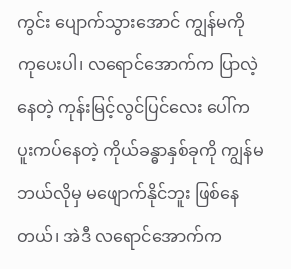ကွင်း ပျောက်သွားအောင် ကျွန်မကို ကုပေးပါ၊ လရောင်အောက်က ပြာလဲ့နေတဲ့ ကုန်းမြင့်လွင်ပြင်လေး ပေါ်က ပူးကပ်နေတဲ့ ကိုယ်ခန္ဓာနှစ်ခုကို ကျွန်မ ဘယ်လိုမှ မဖျောက်နိုင်ဘူး ဖြစ်နေတယ်၊ အဲဒီ လရောင်အောက်က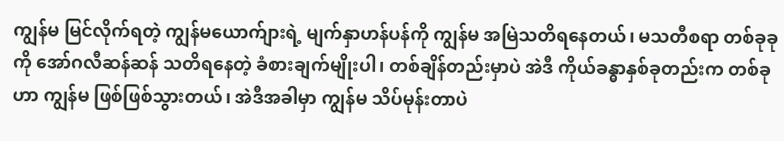ကျွန်မ မြင်လိုက်ရတဲ့ ကျွန်မယောက်ျားရဲ့ မျက်နှာဟန်ပန်ကို ကျွန်မ အမြဲသတိရနေတယ်၊ မသတီစရာ တစ်ခုခုကို အော်ဂလီဆန်ဆန် သတိရနေတဲ့ ခံစားချက်မျိုးပါ၊ တစ်ချိန်တည်းမှာပဲ အဲဒီ ကိုယ်ခန္ဓာနှစ်ခုတည်းက တစ်ခုဟာ ကျွန်မ ဖြစ်ဖြစ်သွားတယ်၊ အဲဒီအခါမှာ ကျွန်မ သိပ်မုန်းတာပဲ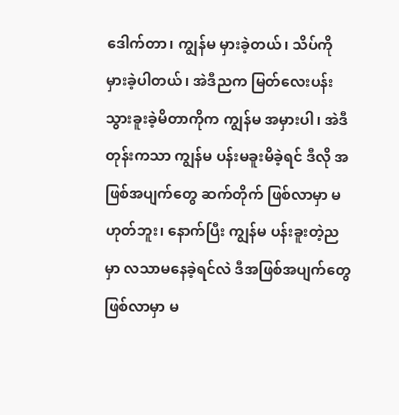ဒေါက်တာ၊ ကျွန်မ မှားခဲ့တယ်၊ သိပ်ကို မှားခဲ့ပါတယ်၊ အဲဒီညက မြတ်လေးပန်း သွားခူးခဲ့မိတာကိုက ကျွန်မ အမှားပါ၊ အဲဒီတုန်းကသာ ကျွန်မ ပန်းမခူးမိခဲ့ရင် ဒီလို အဖြစ်အပျက်တွေ ဆက်တိုက် ဖြစ်လာမှာ မဟုတ်ဘူး၊ နောက်ပြီး ကျွန်မ ပန်းခူးတဲ့ညမှာ လသာမနေခဲ့ရင်လဲ ဒီအဖြစ်အပျက်တွေ ဖြစ်လာမှာ မ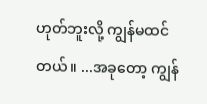ဟုတ်ဘူးလို့ ကျွန်မထင်တယ်။ ...အခုတော့ ကျွန်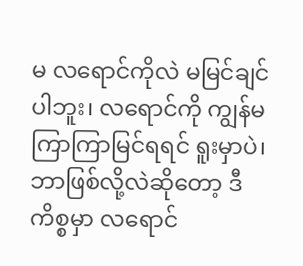မ လရောင်ကိုလဲ မမြင်ချင်ပါဘူး၊ လရောင်ကို ကျွန်မ ကြာကြာမြင်ရရင် ရူးမှာပဲ၊ ဘာဖြစ်လို့လဲဆိုတော့ ဒီကိစ္စမှာ လရောင်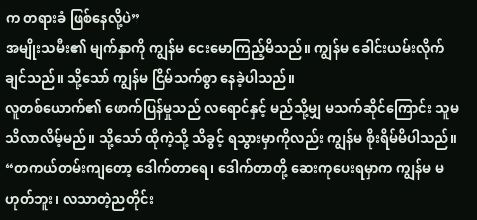က တရားခံ ဖြစ်နေလို့ပဲ”
အမျိုးသမီး၏ မျက်နှာကို ကျွန်မ ငေးမောကြည့်မိသည်။ ကျွန်မ ခေါင်းယမ်းလိုက်ချင်သည်။ သို့သော် ကျွန်မ ငြိမ်သက်စွာ နေခဲ့ပါသည်။
လူတစ်ယောက်၏ ဖောက်ပြန်မှုသည် လရောင်နှင့် မည်သို့မျှ မသက်ဆိုင်ကြောင်း သူမ သိလာလိမ့်မည်။ သို့သော် ထိုကဲ့သို့ သိခွင့် ရသွားမှာကိုလည်း ကျွန်မ စိုးရိမ်မိပါသည်။
“တကယ်တမ်းကျတော့ ဒေါက်တာရေ၊ ဒေါက်တာတို့ ဆေးကုပေးရမှာက ကျွန်မ မဟုတ်ဘူး၊ လသာတဲ့ညတိုင်း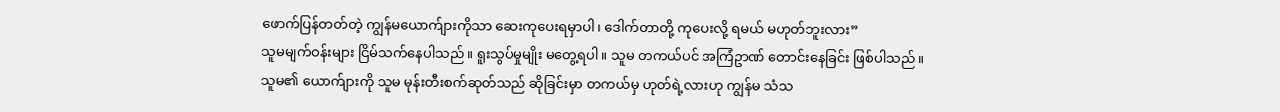ဖောက်ပြန်တတ်တဲ့ ကျွန်မယောက်ျားကိုသာ ဆေးကုပေးရမှာပါ၊ ဒေါက်တာတို့ ကုပေးလို့ ရမယ် မဟုတ်ဘူးလား”
သူမမျက်ဝန်းများ ငြိမ်သက်နေပါသည်။ ရူးသွပ်မှုမျိုး မတွေ့ရပါ။ သူမ တကယ်ပင် အကြံဥာဏ် တောင်းနေခြင်း ဖြစ်ပါသည်။ သူမ၏ ယောက်ျားကို သူမ မုန်းတီးစက်ဆုတ်သည် ဆိုခြင်းမှာ တကယ်မှ ဟုတ်ရဲ့လားဟု ကျွန်မ သံသ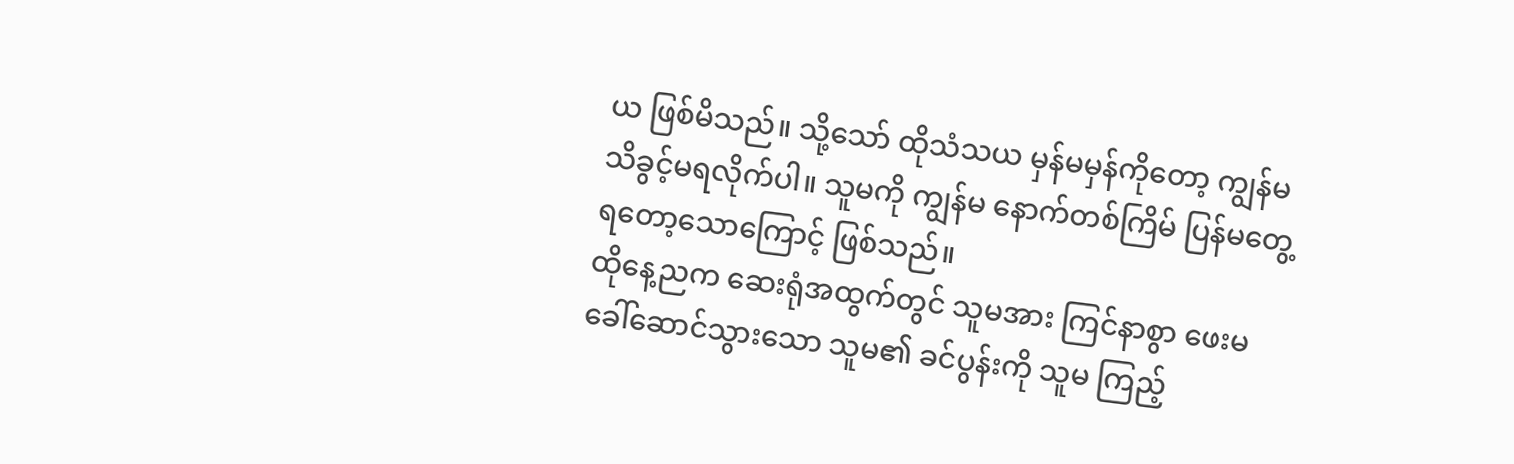ယ ဖြစ်မိသည်။ သို့သော် ထိုသံသယ မှန်မမှန်ကိုတော့ ကျွန်မ သိခွင့်မရလိုက်ပါ။ သူမကို ကျွန်မ နောက်တစ်ကြိမ် ပြန်မတွေ့ ရတော့သောကြောင့် ဖြစ်သည်။
ထိုနေ့ညက ဆေးရုံအထွက်တွင် သူမအား ကြင်နာစွာ ဖေးမ ခေါ်ဆောင်သွားသော သူမ၏ ခင်ပွန်းကို သူမ ကြည့်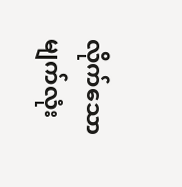လိုက်သော မျက်လုံး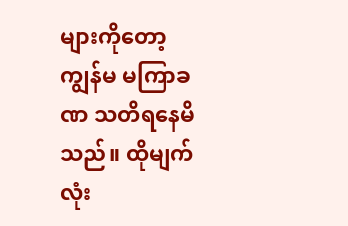များကိုတော့ ကျွန်မ မကြာခဏ သတိရနေမိသည်။ ထိုမျက်လုံး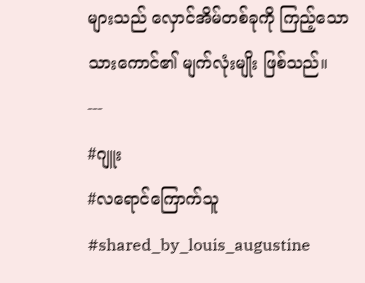များသည် လှောင်အိမ်တစ်ခုကို ကြည့်သော သားကောင်၏ မျက်လုံးမျိုး ဖြစ်သည်။
---
#ဂျူး
#လရောင်ကြောက်သူ
#shared_by_louis_augustine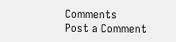Comments
Post a Comment